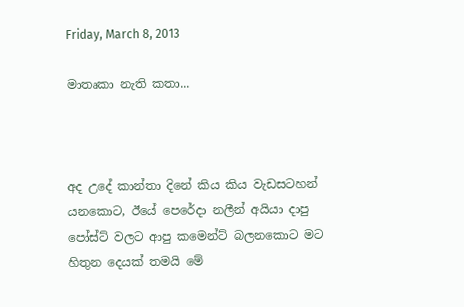Friday, March 8, 2013

මාතෘකා නැති කතා...



අද උදේ කාන්තා දිනේ කිය කිය වැඩසටහන් යනකොට, ඊයේ පෙරේදා නලීන් අයියා දාපු පෝස්ට් වලට ආපු කමෙන්ට් බලනකොට මට හිතුන දෙයක් තමයි මේ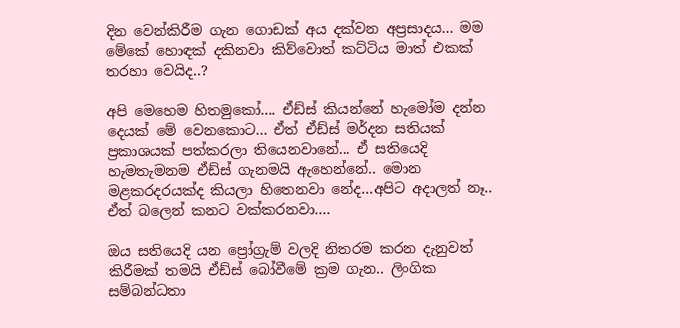දින වෙන්කිරීම ගැන ගොඩක් අය දක්වන අප්‍රසාදය... මම මේකේ හොඳක් දකිනවා කිව්වොත් කට්ටිය මාත් එකක් තරහා වෙයිද..?

අපි මෙහෙම හිතමුකෝ.... ඒඩ්ස් කියන්නේ හැමෝම දන්න දෙයක් මේ වෙනකොට... ඒත් ඒඩ්ස් මර්දන සතියක් ප්‍රකාශයක් පත්කරලා තියෙනවානේ... ඒ සතියෙදි හැමතැමනම ඒඩ්ස් ගැනමයි ඇහෙන්නේ.. මොන මළකරදරයක්ද කියලා හිතෙනවා නේද...අපිට අදාලත් නෑ.. ඒත් බලෙන් කනට වක්කරනවා....

ඔය සතියෙදි යන ප්‍රෝග්‍රැම් වලදි නිතරම කරන දැනුවත් කිරීමක් තමයි ඒඩ්ස් බෝවීමේ ක්‍රම ගැන.. ලිංගික සම්බන්ධතා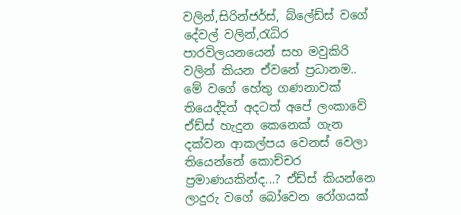වලින්,සිරින්ජර්ස්, බ්ලේඩ්ස් වගේ දේවල් වලින්,රැධිර පාරවිලයනයෙන් සහ මවුකිරි වලින් කියන ඒවනේ ප්‍රධානම.. මේ වගේ හේතු ගණනාවක් තියෙද්දිත් අදටත් අපේ ලංකාවේ ඒඩ්ස් හැදුන කෙනෙක් ගැන දක්වන ආකල්පය වෙනස් වෙලා තියෙන්නේ කොච්චර ප්‍රමාණයකින්ද...? ඒඩ්ස් කියන්නෙ ලාදුරු වගේ බෝවෙන රෝගයක්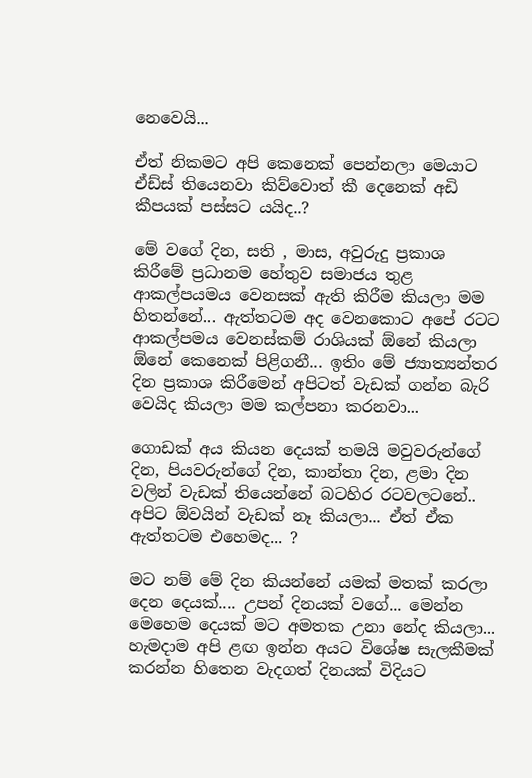නෙවෙයි...

ඒත් නිකමට අපි කෙනෙක් පෙන්නලා මෙයාට ඒඩ්ස් තියෙනවා කිව්වොත් කී දෙනෙක් අඩි කීපයක් පස්සට යයිද..?

මේ වගේ දින, සති , මාස, අවුරුදු ප්‍රකාශ කිරීමේ ප්‍රධානම හේතුව සමාජය තුළ ආකල්පයමය වෙනසක් ඇති කිරීම කියලා මම හිතන්නේ... ඇත්තටම අද වෙනකොට අපේ රටට ආකල්පමය වෙනස්කම් රාශියක් ඕනේ කියලා ඕනේ කෙනෙක් පිළිගනී... ඉතිං මේ ජ්‍යාත්‍යන්තර දින ප්‍රකාශ කිරීමෙන් අපිටත් වැඩක් ගන්න බැරි වෙයිද කියලා මම කල්පනා කරනවා...

ගොඩක් අය කියන දෙයක් තමයි මවුවරුන්ගේ දින, පියවරුන්ගේ දින, කාන්තා දින, ළමා දින වලින් වැඩක් තියෙන්නේ බටහිර රටවලටනේ.. අපිට ඕවයින් වැඩක් නෑ කියලා... ඒත් ඒක ඇත්තටම එහෙමද... ?

මට නම් මේ දින කියන්නේ යමක් මතක් කරලා දෙන දෙයක්.... උපන් දිනයක් වගේ... මෙන්න මෙහෙම දෙයක් මට අමතක උනා නේද කියලා... හැමදාම අපි ළඟ ඉන්න අයට විශේෂ සැලකීමක් කරන්න හිතෙන වැදගත් දිනයක් විදියට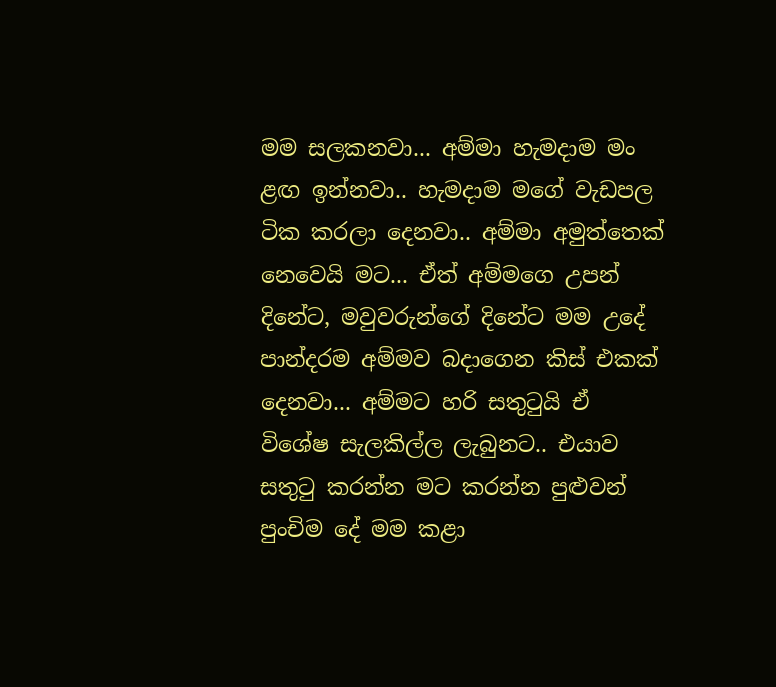මම සලකනවා... අම්මා හැමදාම මං ළඟ ඉන්නවා.. හැමදාම මගේ වැඩපල ටික කරලා දෙනවා.. අම්මා අමුත්තෙක් නෙවෙයි මට... ඒත් අම්මගෙ උපන් දිනේට, මවුවරුන්ගේ දිනේට මම උදේ පාන්දරම අම්මව බදාගෙන කිස් එකක් දෙනවා... අම්මට හරි සතුටුයි ඒ විශේෂ සැලකිල්ල ලැබුනට.. එයාව සතුටු කරන්න මට කරන්න පුළුවන් පුංචිම දේ මම කළා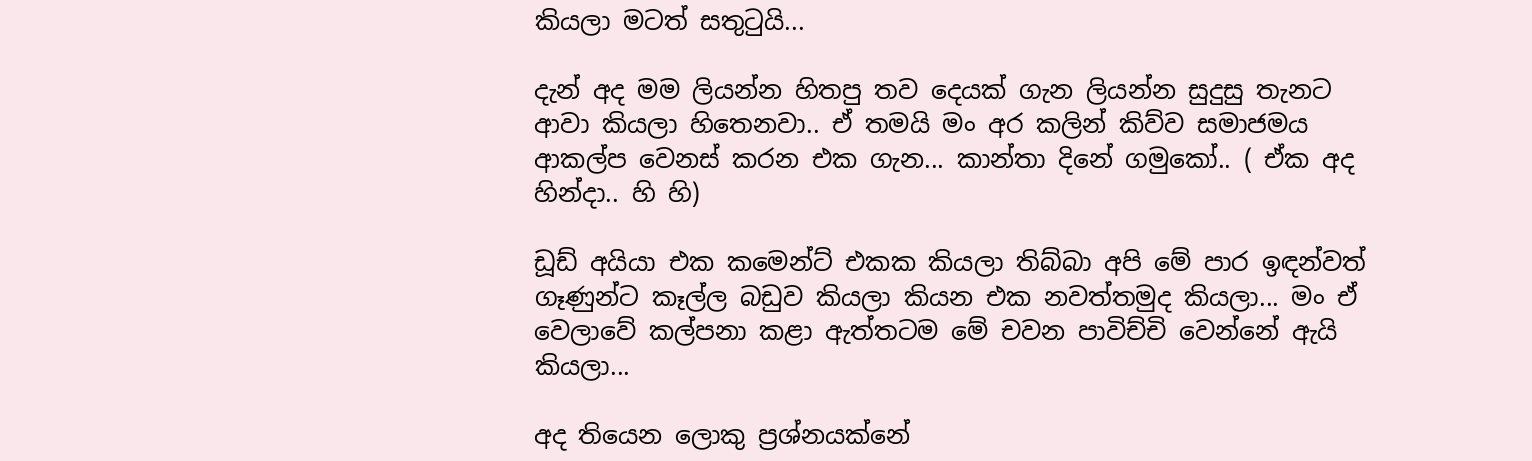කියලා මටත් සතුටුයි...

දැන් අද මම ලියන්න හිතපු තව දෙයක් ගැන ලියන්න සුදුසු තැනට ආවා කියලා හිතෙනවා.. ඒ තමයි මං අර කලින් කිව්ව සමාජමය ආකල්ප වෙනස් කරන එක ගැන... කාන්තා දිනේ ගමුකෝ.. ( ඒක අද හින්දා.. හි හි)

ඩූඩ් අයියා එක කමෙන්ට් එකක කියලා තිබ්බා අපි මේ පාර ඉඳන්වත් ගෑණුන්ට කෑල්ල බඩුව කියලා කියන එක නවත්තමුද කියලා... මං ඒ වෙලාවේ කල්පනා කළා ඇත්තටම මේ චවන පාවිච්චි වෙන්නේ ඇයි කියලා...

අද තියෙන ලොකු ප්‍රශ්නයක්නේ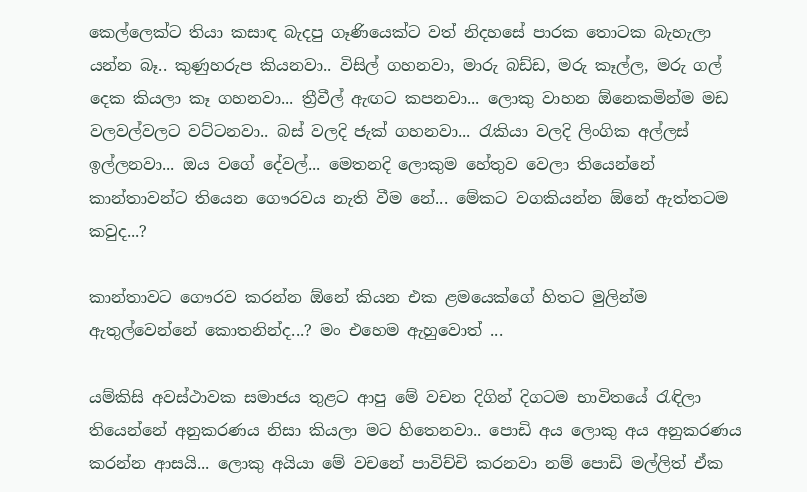කෙල්ලෙක්ට තියා කසාඳ බැදපු ගෑණියෙක්ට වත් නිදහසේ පාරක තොටක බැහැලා යන්න බෑ.. කුණුහරුප කියනවා.. විසිල් ගහනවා, මාරු බඩ්ඩ, මරු කෑල්ල, මරු ගල් දෙක කියලා කෑ ගහනවා... ත්‍රීවීල් ඇඟට කපනවා... ලොකු වාහන ඕනෙකමින්ම මඩ වලවල්වලට වට්ටනවා.. බස් වලදි ජැක් ගහනවා... රැකියා වලදි ලිංගික අල්ලස් ඉල්ලනවා... ඔය වගේ දේවල්... මෙතනදි ලොකුම හේතුව වෙලා තියෙන්නේ කාන්තාවන්ට තියෙන ගෞරවය නැති වීම නේ... මේකට වගකියන්න ඕනේ ඇත්තටම කවුද...?

කාන්තාවට ගෞරව කරන්න ඕනේ කියන එක ළමයෙක්ගේ හිතට මුලින්ම ඇතුල්වෙන්නේ කොතනින්ද...? මං එහෙම ඇහුවොත් ...

යම්කිසි අවස්ථාවක සමාජය තුළට ආපු මේ වචන දිගින් දිගටම භාවිතයේ රැඳිලා තියෙන්නේ අනුකරණය නිසා කියලා මට හිතෙනවා.. පොඩි අය ලොකු අය අනුකරණය කරන්න ආසයි... ලොකු අයියා මේ වචනේ පාවිච්චි කරනවා නම් පොඩි මල්ලිත් ඒක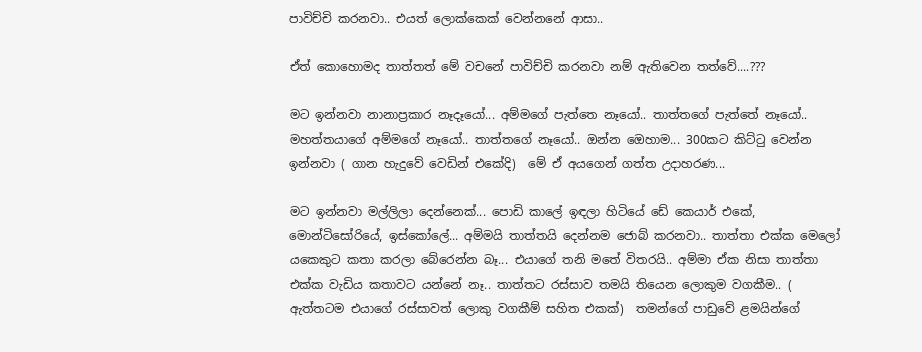පාවිච්චි කරනවා.. එයත් ලොක්කෙක් වෙන්නනේ ආසා..

ඒත් කොහොමද තාත්තත් මේ වචනේ පාවිච්චි කරනවා නම් ඇතිවෙන තත්වේ....???

මට ඉන්නවා නානාප්‍රකාර නෑදෑයෝ... අම්මගේ පැත්තෙ නෑයෝ.. තාත්තගේ පැත්තේ නෑයෝ.. මහත්තයාගේ අම්මගේ නෑයෝ.. තාත්තගේ නෑයෝ.. ඔන්න ඔ‌ෙහාම... 300කට කිට්ටු වෙන්න ඉන්නවා ( ගාන හැදුවේ වෙඩින් එකේදි)  මේ ඒ අයගෙන් ගත්ත උදාහරණ...

මට ඉන්නවා මල්ලිලා දෙන්නෙක්... පොඩි කාලේ ඉඳලා හිටියේ ඩේ කෙයාර් එකේ, මොන්ටිසෝරියේ, ඉස්කෝලේ... අම්මයි තාත්තයි දෙන්නම ජොබ් කරනවා.. තාත්තා එක්ක මෙලෝ යකෙකුට කතා කරලා බේරෙන්න බෑ... එයාගේ තනි මතේ විතරයි.. අම්මා ඒක නිසා තාත්තා එක්ක වැඩිය කතාවට යන්නේ නෑ.. තාත්තට රස්සාව තමයි තියෙන ලොකුම වගකීම.. ( ඇත්තටම එයාගේ රස්සාවත් ලොකු වගකීම් සහිත එකක්)  තමන්ගේ පාඩුවේ ළමයින්ගේ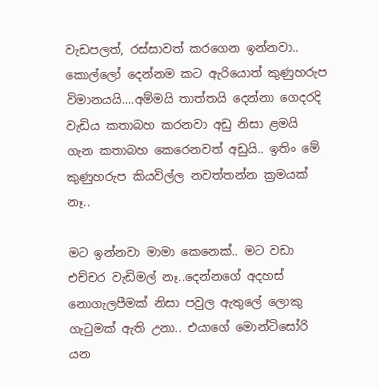වැඩපලත්, රස්සාවත් කරගෙන ඉන්නවා.. කොල්ලෝ දෙන්නම කට ඇරියොත් කුණුහරුප විමානයයි....අම්මයි තාත්තයි දෙන්නා ගෙදරදි වැඩිය කතාබහ කරනවා අඩු නිසා ළමයි ගැන කතාබහ කෙරෙනවත් අඩුයි.. ඉතිං මේ කුණුහරුප කියවිල්ල නවත්තන්න ක්‍රමයක් නෑ..

මට ඉන්නවා මාමා කෙනෙක්.. මට වඩා එච්චර වැඩිමල් නෑ..දෙන්නගේ අදහස් නොගැලපීමක් නිසා පවුල ඇතුලේ ලොකු ගැටුමක් ඇති උනා.. එයාගේ මොන්ටිසෝරි යන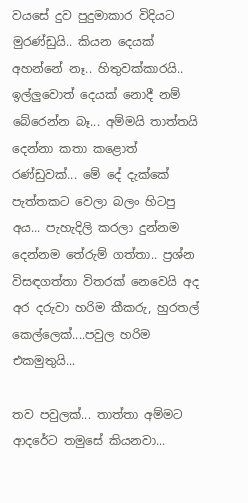වයසේ දුව පුදුමාකාර විදියට මුරණ්ඩුයි.. කියන දෙයක් අහන්නේ නෑ.. හිතුවක්කාරයි.. ඉල්ලුවොත් දෙයක් නොදී නම් බේරෙන්න බෑ... අම්මයි තාත්තයි දෙන්නා කතා කළොත් රණ්ඩුවක්... මේ දේ දැක්කේ පැත්තකට වෙලා බලං හිටපු අය... පැහැදිලි කරලා දුන්නම දෙන්නම තේරුම් ගත්තා.. ප්‍රශ්න විසඳගත්තා විතරක් නෙවෙයි අද අර දරුවා හරිම කීකරු, හුරතල් කෙල්ලෙක්....පවුල හරිම එකමුතුයි...

තව පවුලක්... තාත්තා අම්මට ආදරේට තමුසේ කියනවා...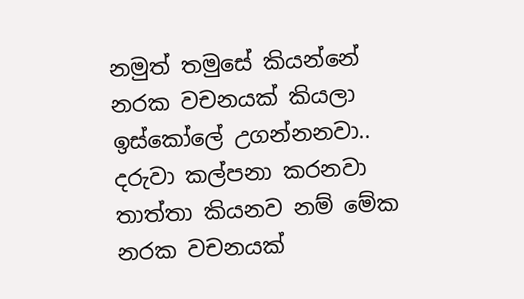නමුත් තමුසේ කියන්නේ නරක වචනයක් කියලා ඉස්කෝලේ උගන්නනවා.. දරුවා කල්පනා කරනවා තාත්තා කියනව නම් මේක නරක වචනයක්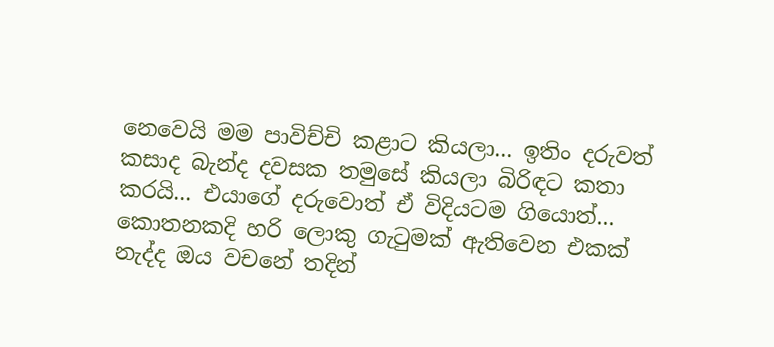නෙවෙයි මම පාවිච්චි කළාට කියලා... ඉතිං දරුවත් කසාද බැන්ද දවසක තමුසේ කියලා බිරිඳට කතා කරයි... එයාගේ දරුවොත් ඒ විදියටම ගියොත්... කොතනකදි හරි ලොකු ගැටුමක් ඇතිවෙන එකක් නැද්ද ඔය වචනේ තදින්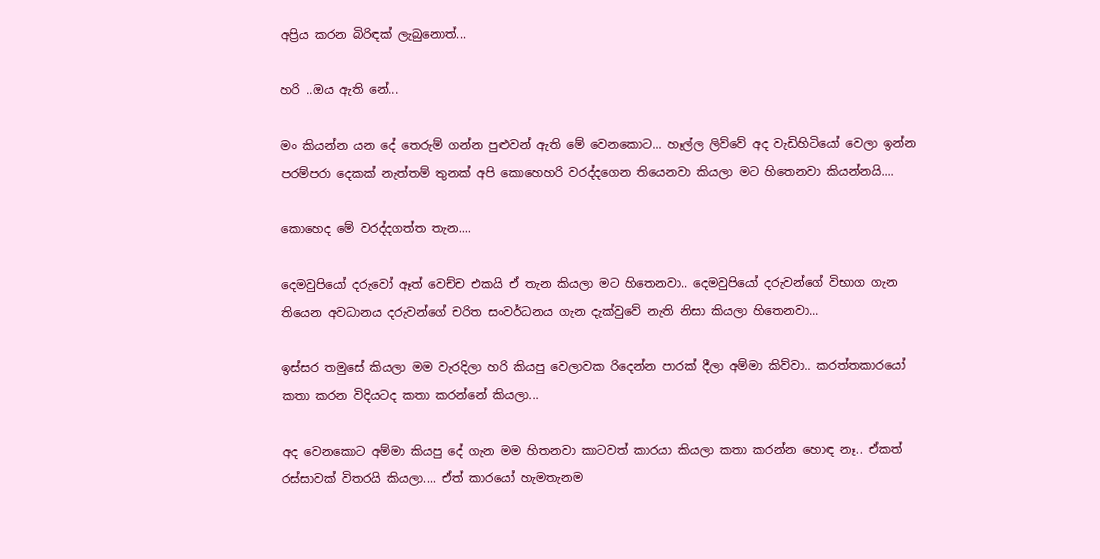අප්‍රිය කරන බිරිඳක් ලැබුනොත්...

හරි ..ඔය ඇති නේ...

මං කියන්න යන දේ තෙරුම් ගන්න පුළුවන් ඇති මේ වෙනකොට... හෑල්ල ලිව්වේ අද වැඩිහිටියෝ වෙලා ඉන්න පරම්පරා දෙකක් නැත්තම් තුනක් අපි කොහෙහරි වරද්දගෙන තියෙනවා කියලා මට හිතෙනවා කියන්නයි....

කොහෙද මේ වරද්දගත්ත තැන....

දෙමවුපියෝ දරුවෝ ඈත් වෙච්ච එකයි ඒ තැන කියලා මට හිතෙනවා.. දෙමවුපියෝ දරුවන්ගේ විභාග ගැන තියෙන අවධානය දරුවන්ගේ චරිත සංවර්ධනය ගැන දැක්වුවේ නැති නිසා කියලා හිතෙනවා...

ඉස්සර තමුසේ කියලා මම වැරදිලා හරි කියපු වෙලාවක රිදෙන්න පාරක් දීලා අම්මා කිව්වා.. කරත්තකාරයෝ කතා කරන විදියටද කතා කරන්නේ කියලා...

අද වෙනකොට අම්මා කියපු දේ ගැන මම හිතනවා කාටවත් කාරයා කියලා කතා කරන්න හොඳ නෑ.. ඒකත් රස්සාවක් විතරයි කියලා.... ඒත් කාරයෝ හැමතැනම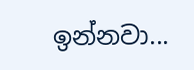ඉන්නවා...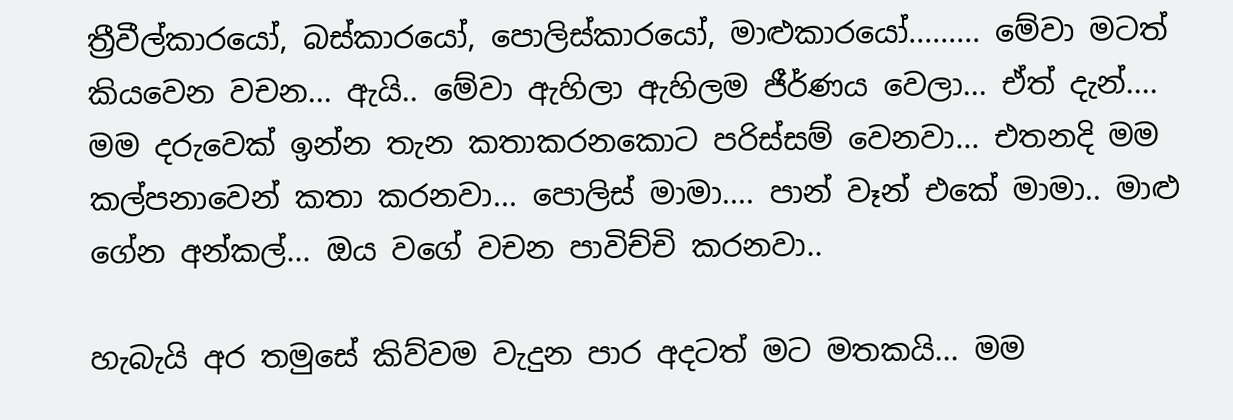ත්‍රීවීල්කාරයෝ, බස්කාරයෝ, පොලිස්කාරයෝ, මාළුකාරයෝ......... මේවා මටත් කියවෙන වචන... ඇයි.. මේවා ඇහිලා ඇහිලම ජීර්ණය වෙලා... ඒත් දැන්.... මම දරුවෙක් ඉන්න තැන කතාකරනකොට‌ පරිස්සම් වෙනවා... එතනදි මම කල්පනාවෙන් කතා කරනවා... පොලිස් මාමා.... පාන් වෑන් එකේ මාමා.. මාළු ගේන අන්කල්... ඔය වගේ වචන පාවිච්චි කරනවා..

හැබැයි අර තමුසේ කිව්වම වැදුන පාර අදටත් මට මතකයි... මම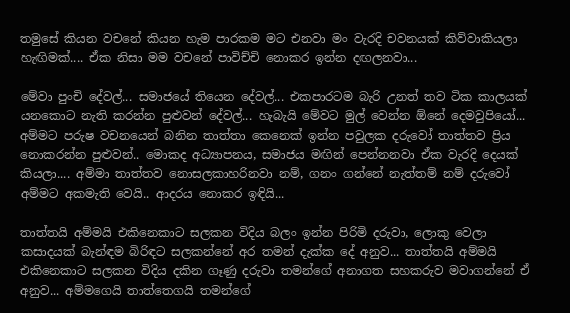තමුසේ කියන වචනේ කියන හැම පාරකම මට එනවා මං වැරදි චවනයක් කිව්වාකියලා හැඟිමක්.... ඒක නිසා මම වචනේ පාවිච්චි නොකර ඉන්න දඟලනවා...

මේවා පුංචි දේවල්... සමාජයේ තියෙන දේවල්... එකපාරටම බැරි උනත් තව ටික කාලයක් යනකොට නැති කරන්න පුළුවන් දේවල්... හැබැයි මේවට මුල් වෙන්න ඕනේ දෙමවුපියෝ... අම්මට පරුෂ වචනයෙන් බනින තාත්තා කෙනෙක් ඉන්න පවුලක දරුවෝ තාත්තව ප්‍රිය නොකරන්න පුළුවන්.. මොකද අධ්‍යාපනය, සමාජය මඟින් පෙන්නනවා ඒක වැරදි දෙයක් කියලා.... අම්මා තාත්තව නොසලකාහරිනවා නම්, ගනං ගන්නේ නැත්තම් නම් දරුවෝ අම්මට අකමැති වෙයි.. ආදරය නොකර ඉඳියි...

තාත්තයි අම්මයි එකිනෙකාට සලකන විදිය බලං ඉන්න පිරිමි දරුවා, ලොකු වෙලා කසාදයක් බැන්ඳම බිරිඳට සලකන්නේ අර තමන් දැක්ක දේ අනුව... තාත්තයි අම්මයි එකිනෙකාට සලකන විදිය දකින ගෑණු දරුවා තමන්ගේ අනාගත සහකරුව මවාගන්නේ ඒ අනුව... අම්මගෙයි තාත්ත‌ෙගයි තමන්ගේ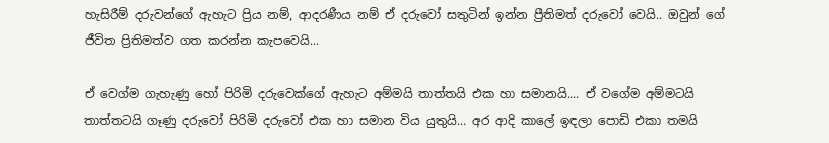හැසිරීම් දරුවන්ගේ ඇහැට ප්‍රිය නම්, ආදරණීය නම් ඒ දරුවෝ සතුටින් ඉන්න ප්‍රීතිමත් දරුවෝ වෙයි.. ඔවුන් ගේ ජීවිත ප්‍රිතිමත්ව ගත කරන්න කැපවෙයි...

ඒ ව‌ෙග්ම ගැහැණු හෝ පිරිමි දරුවෙක්ගේ ඇහැට අම්මයි තාත්තයි එක හා සමානයි.... ඒ වගේම අම්මටයි තාත්තටයි ගෑණු දරුවෝ පිරිමි දරුවෝ එක හා සමාන විය යුතුයි... අර ආදි කාලේ ඉඳලා පොඩි එකා තමයි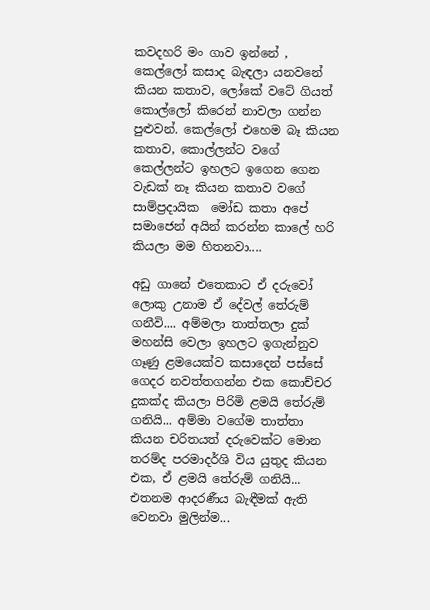කවදහරි මං ගාව ඉන්නේ , කෙල්ලෝ කසාද බැඳලා යනවනේ කියන කතාව, ලෝකේ වටේ ගියත් කොල්ලෝ කිරෙන් නාවලා ගන්න පුළුවන්. කෙල්ලෝ එහෙම බෑ කියන කතාව, කොල්ලන්ට වගේ කෙල්ලන්ට ඉහලට ඉගෙන ගෙන වැඩක් නෑ කියන කතාව වගේ සාම්ප්‍රදායික  මෝඩ කතා අපේ සමාජෙන් අයින් කරන්න කාලේ හරි කියලා මම හිතනවා....

අඩු ගානේ එත‌ෙකාට ඒ දරුවෝ ලොකු උනාම ඒ දේවල් තේරුම් ගනීවි.... අම්මලා තාත්තලා දුක් මහන්සි වෙලා ඉහලට ඉගැන්නුව ගෑණු ළමයෙක්ව කසාදෙන් පස්සේ ගෙදර නවත්තගන්න එක කොච්චර දුකක්ද කියලා පිරිමි ළමයි‌ තේරුම් ගනියි... අම්මා වගේම තාත්තා කියන චරිතයත් දරුවෙක්ට මොන තරම්ද පරමාදර්ශි විය යුතුද කියන එක, ඒ ළමයි තේරුම් ගනියි... එතනම ආදරණීය බැඳීමක් ඇති වෙනවා මුලින්ම...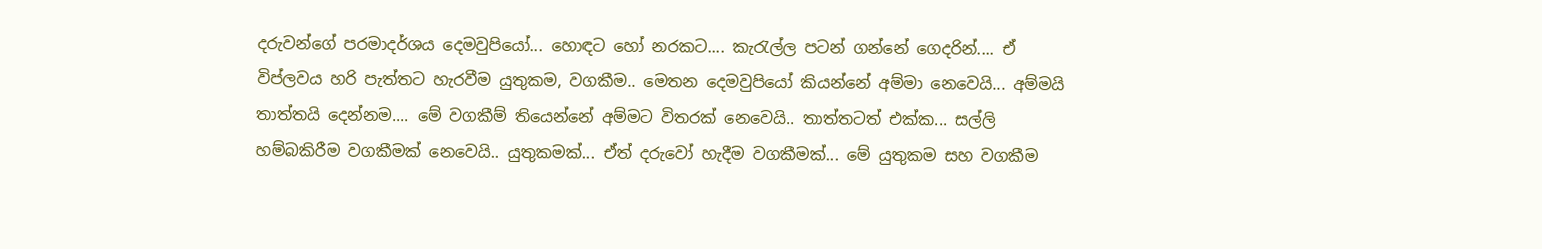දරුවන්ගේ පරමාදර්ශය දෙමවුපියෝ... හොඳට හෝ නරකට.... කැරැල්ල පටන් ගන්නේ ගෙදරින්.... ඒ විප්ලවය හරි පැත්තට හැරවීම යුතුකම, වගකීම.. මෙතන දෙමවුපියෝ කියන්නේ අම්මා නෙවෙයි... අම්මයි තාත්තයි දෙන්නම.... මේ වගකීම් තියෙන්නේ අම්මට විතරක් නෙවෙයි.. තාත්තටත් එක්ක... සල්ලි හම්බකිරීම වගකීමක් නෙවෙයි.. යුතුකමක්... ඒත් දරුවෝ හැදීම වගකීමක්... මේ යුතුකම සහ වගකීම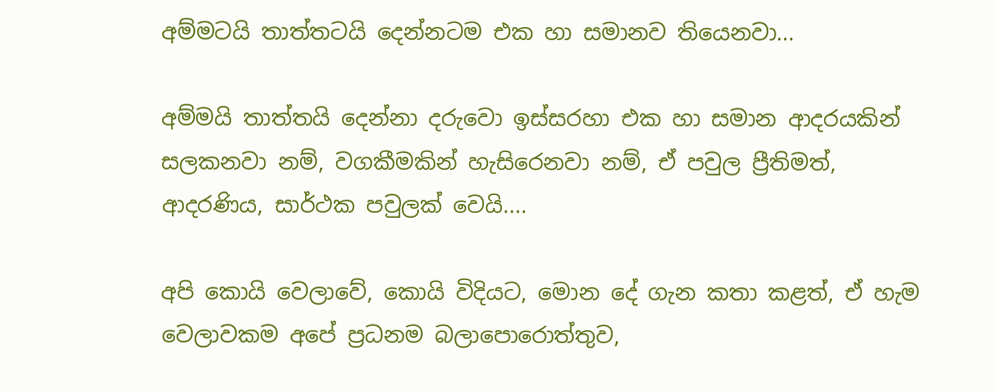අම්මටයි තාත්තටයි දෙන්නටම එක හා සමානව තියෙනවා...

අම්මයි තාත්තයි දෙන්නා දරුවො ඉස්සරහා එක හා සමාන ආදරයකින් සලකනවා නම්, වගකීමකින් හැසිරෙනවා නම්, ඒ පවුල ප්‍රීතිමත්, ආදරණිය, සාර්ථක පවුලක් වෙයි....

අපි කොයි වෙලාවේ, කොයි විදියට, මොන දේ ගැන කතා කළත්, ඒ හැම වෙලාවකම අපේ ප්‍රධනම බලාපොරොත්තුව,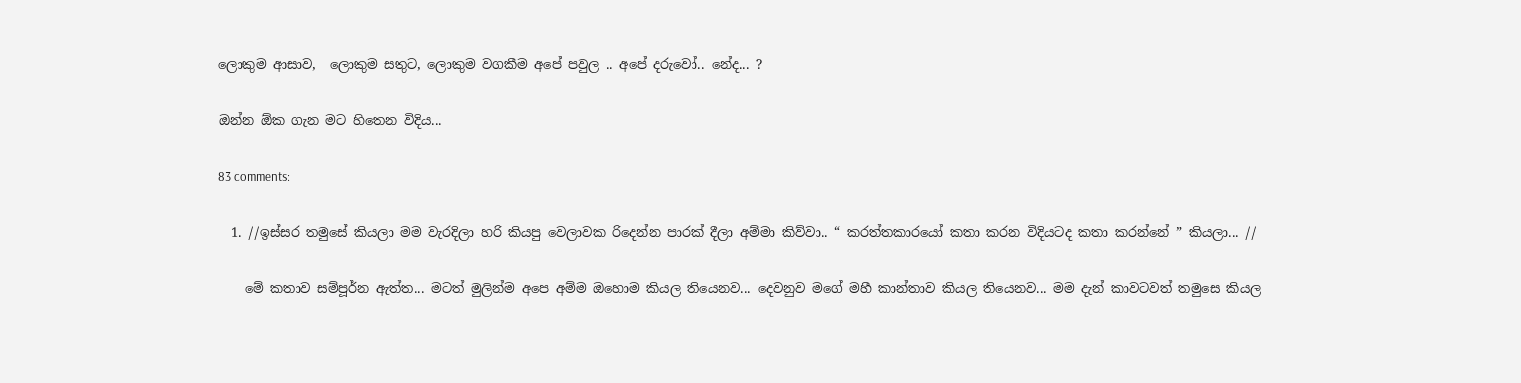ලොකුම ආසාව,  ලොකුම සතුට, ලොකුම වගකීම අපේ පවුල .. අපේ දරුවෝ.. නේද... ?

ඔන්න ඕක ගැන මට හිතෙන විදිය...

83 comments:

  1. //ඉස්සර තමුසේ කියලා මම වැරදිලා හරි කියපු වෙලාවක රිදෙන්න පාරක් දීලා අම්මා කිව්වා.. “ කරත්තකාරයෝ කතා කරන විදියටද කතා කරන්නේ ” කියලා... //

    මේ කතාව සම්පූර්න ඇත්ත... මටත් මුලින්ම අපෙ අම්ම ඔහොම කියල තියෙනව... දෙවනුව මගේ මහී කාන්තාව කියල තියෙනව... මම දැන් කාවටවත් තමුසෙ කියල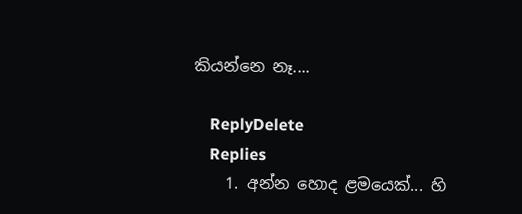කියන්නෙ නෑ....

    ReplyDelete
    Replies
    1. අන්න හොද ළමයෙක්... හි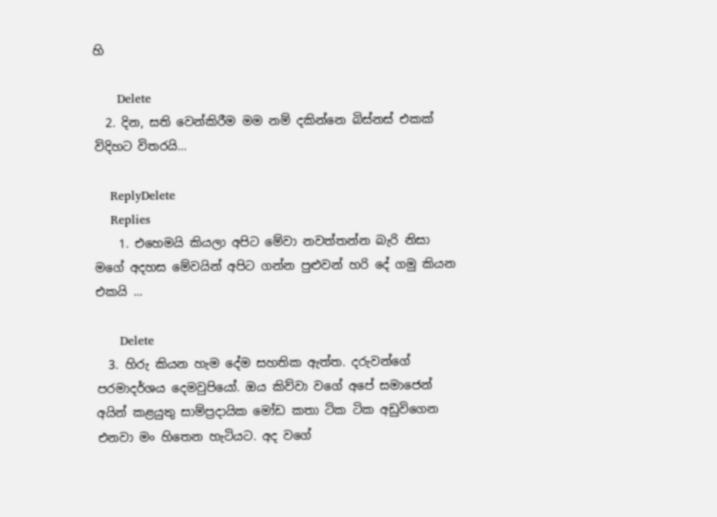හි

      Delete
  2. දින, සති වෙන්කිරීම මම නම් දකින්නෙ බිස්නස් එකක් විදිහට විතරයි...

    ReplyDelete
    Replies
    1. එහෙමයි කියලා අපිට මේවා නවත්තන්න බැරි නිසා මගේ අදහස මේවයින් අපිට ගන්න පුළුවන් හරි දේ ගමු කියන එකයි ...

      Delete
  3. හිරු කියන හැම දේම සහතික ඇත්ත. දරුවන්ගේ පරමාදර්ශය දෙමවුපියෝ. ඔය කිව්වා වගේ අපේ සමාජෙන් අයින් කළයුතු සාම්ප්‍රදායික මෝඩ කතා ටික ටික අඩුවිගෙන එනවා මං හිතෙන හැටියට. අද වගේ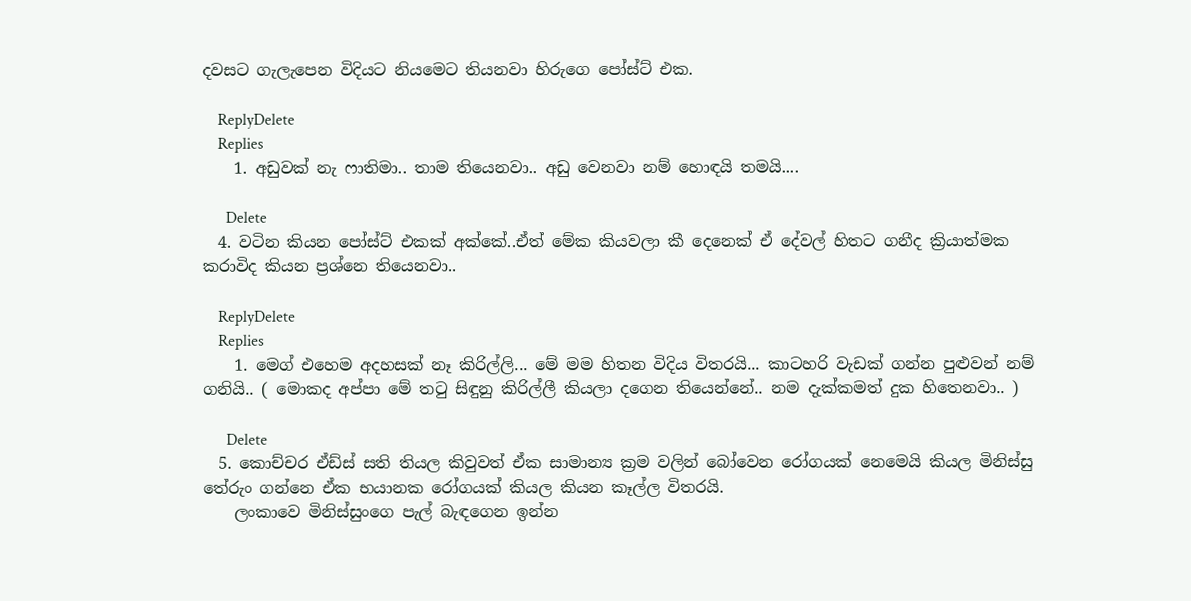දවසට ගැලැපෙන විදියට නියමෙට තියනවා හිරුගෙ පෝස්ට් එක.

    ReplyDelete
    Replies
    1. අඩුවක් නැ ෆාතිමා.. තාම තියෙනවා.. අඩු වෙනවා නම් හොඳයි තමයි....

      Delete
  4. වටින කියන පෝස්ට් එකක් අක්කේ..ඒත් මේක කියවලා කී දෙනෙක් ඒ දේවල් හිතට ගනීද ක්‍රියාත්මක කරාවිද කියන ප්‍රශ්නෙ තියෙනවා..

    ReplyDelete
    Replies
    1. ම‌ෙග් එහෙම අදහසක් නෑ කිරිල්ලි... මේ මම හිතන විදිය විතරයි... කාටහරි වැඩක් ගන්න පුළුවන් නම් ගනියි.. ( මොකද අප්පා මේ තටු සිඳුනු කිරිල්ලී කියලා දගෙන තියෙන්නේ.. නම දැක්කමත් දුක හිතෙනවා.. )

      Delete
  5. කොච්චර ඒඩ්ස් සති තියල කිවුවත් ඒක සාමාන්‍ය ක්‍රම වලින් බෝවෙන රෝගයක් නෙමෙයි කියල මිනිස්සු තේරුං ගන්නෙ ඒක භයානක රෝගයක් කියල කියන කෑල්ල විතරයි.
    ලංකාවෙ මිනිස්සුංගෙ පැල් බැඳගෙන ඉන්න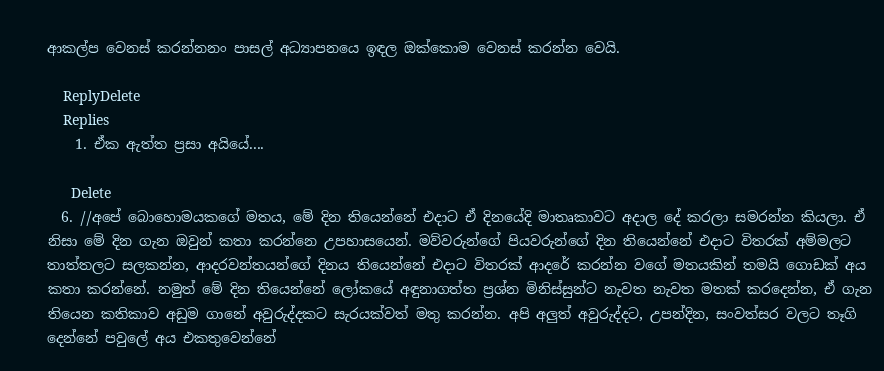ආකල්ප වෙනස් කරන්නනං පාසල් අධ්‍යාපනයෙ ඉඳල ඔක්කොම වෙනස් කරන්න වෙයි.

    ReplyDelete
    Replies
    1. ඒක ඇත්ත ප්‍රසා අයියේ....

      Delete
  6. //අපේ බොහොමයකගේ මතය, මේ දින තියෙන්නේ එදාට ඒ දිනයේදි මාතෘකාවට අදාල දේ කරලා සමරන්න කියලා. ඒ නිසා මේ දින ගැන ඔවුන් කතා කරන්නෙ උපහාසයෙන්. මව්වරුන්ගේ පියවරුන්ගේ දින තියෙන්නේ එදාට විතරක් අම්මලට තාත්තලට සලකන්න, ආදරවන්තයන්ගේ දිනය තියෙන්නේ එදාට විතරක් ආදරේ කරන්න වගේ මතයකින් තමයි ගොඩක් අය කතා කරන්නේ. නමුත් මේ දින තියෙන්නේ ලෝකයේ අඳුනාගත්ත ප්‍රශ්න මිනිස්සුන්ට නැවත නැවත මතක් කරදෙන්න, ඒ ගැන තියෙන කතිකාව අඩුම ගානේ අවුරුද්දකට සැරයක්වත් මතු කරන්න. අපි අලුත් අවුරුද්දට, උපන්දින, සංවත්සර වලට තෑගි දෙන්නේ පවුලේ අය එකතුවෙන්නේ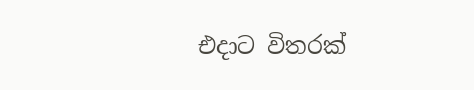එදාට විතරක්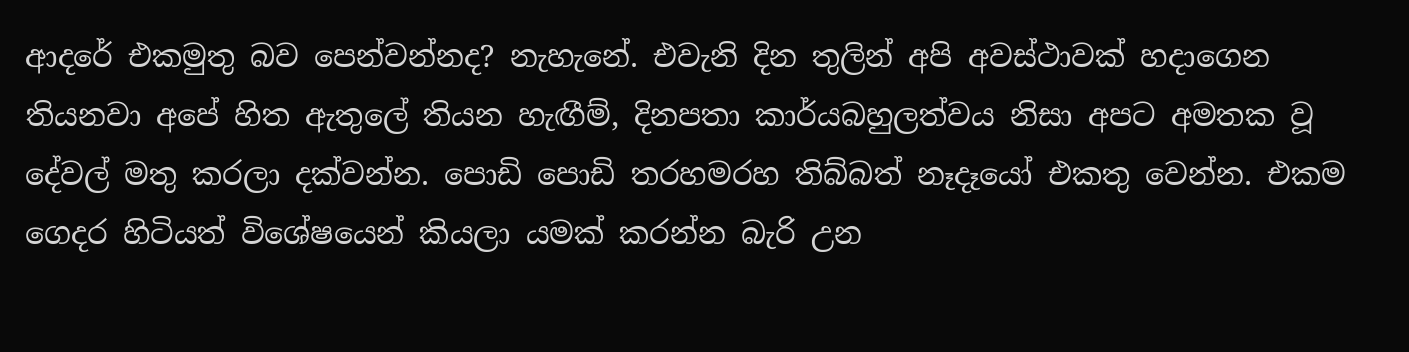ආදරේ එකමුතු බව පෙන්වන්නද? නැහැනේ. එවැනි දින තුලින් අපි අවස්ථාවක් හදාගෙන තියනවා අපේ හිත ඇතුලේ තියන හැඟීම්, දිනපතා කාර්යබහුලත්වය නිසා අපට අමතක වූ දේවල් මතු කරලා දක්වන්න. පොඩි පොඩි තරහමරහ තිබ්බත් නෑදෑයෝ එකතු වෙන්න. එකම ගෙදර හිටියත් විශේෂයෙන් කියලා යමක් කරන්න බැරි උන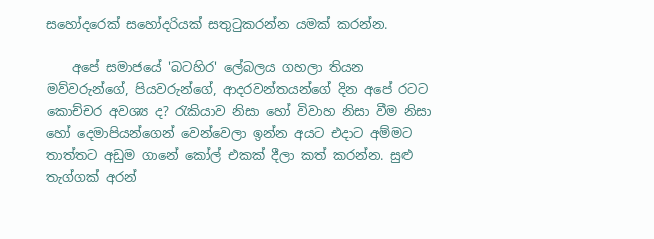සහෝදරෙක් සහෝදරියක් සතුටුකරන්න යමක් කරන්න.

    අපේ සමාජයේ 'බටහිර' ලේබලය ගහලා තියන මව්වරුන්ගේ, පියවරුන්ගේ, ආදරවන්තයන්ගේ දින අපේ රටට කොච්චර අවශ්‍ය ද? රැකියාව නිසා හෝ විවාහ නිසා වීම නිසා හෝ දෙමාපියන්ගෙන් වෙන්වෙලා ඉන්න අයට එදාට අම්මට තාත්තට අඩුම ගානේ කෝල් එකක් දීලා කත් කරන්න. සුළු තැග්ගක් අරන්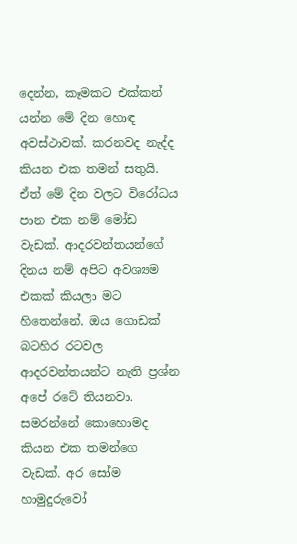දෙන්න, කෑමකට එක්කන් යන්න මේ දින හොඳ අවස්ථාවක්. කරනවද නැද්ද කියන එක තමන් සතුයි. ඒත් මේ දින වලට විරෝධය පාන එක නම් මෝඩ වැඩක්. ආදරවන්තයන්ගේ දිනය නම් අපිට අවශ්‍යම එකක් කියලා මට හිතෙන්නේ. ඔය ගොඩක් බටහිර රටවල ආදරවන්තයන්ට නැති ප්‍රශ්න අපේ රටේ තියනවා. සමරන්නේ කොහොමද කියන එක තමන්ගෙ වැඩක්. අර සෝම හාමුදුරුවෝ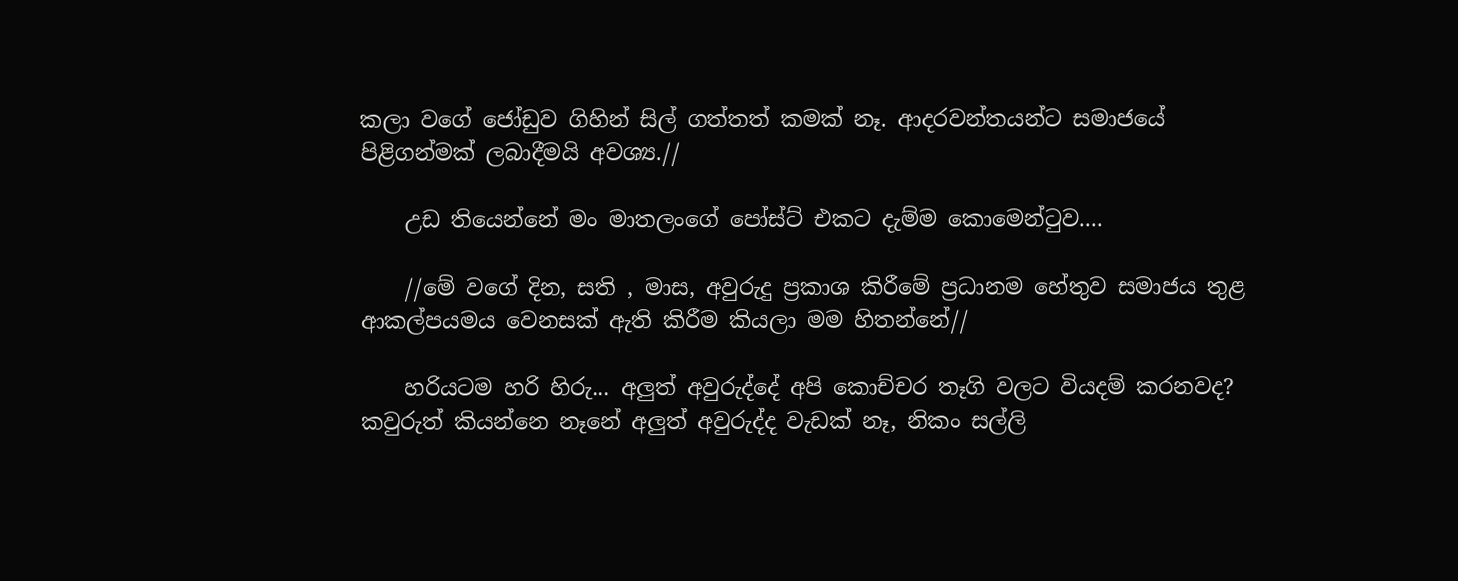කලා වගේ ජෝඩුව ගිහින් සිල් ගත්තත් කමක් නෑ. ආදරවන්තයන්ට සමාජයේ පිළිගන්මක් ලබාදීමයි අවශ්‍ය.//

    උඩ තියෙන්නේ මං මාතලංගේ පෝස්ට් එකට දැම්ම කොමෙන්ටුව....

    //මේ වගේ දින, සති , මාස, අවුරුදු ප්‍රකාශ කිරීමේ ප්‍රධානම හේතුව සමාජය තුළ ආකල්පයමය වෙනසක් ඇති කිරීම කියලා මම හිතන්නේ//

    හරියටම හරි හිරු... අලුත් අවුරුද්දේ අපි කොච්චර තෑගි වලට වියදම් කරනවද? කවුරුත් කියන්නෙ නෑනේ අලුත් අවුරුද්ද වැඩක් නෑ, නිකං සල්ලි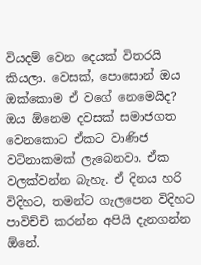වියදම් වෙන දෙයක් විතරයි කියලා. වෙසක්, පොසොන් ඔය ඔක්කොම ඒ වගේ නෙමෙයිද? ඔය ඕනෙම දවසක් සමාජගත වෙනකොට ඒකට වාණිජ වටිනාකමක් ලැබෙනවා. ඒක වලක්වන්න බැහැ. ඒ දිනය හරි විදිහට, තමන්ට ගැලපෙන විදිහට පාවිච්චි කරන්න අපියි දැනගන්න ඕනේ.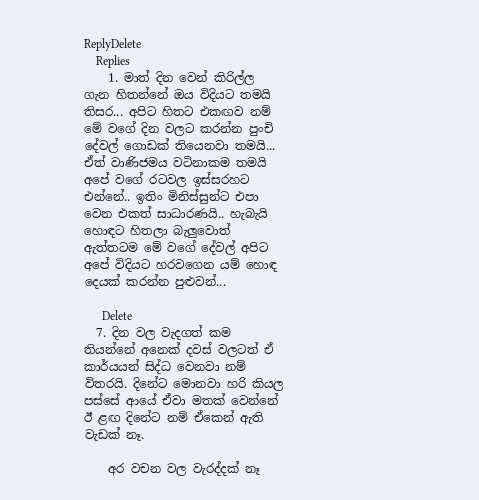ReplyDelete
    Replies
    1. මාත් දින වෙන් කිරිල්ල ගැන හිතන්නේ ඔය විදියට තමයි තිසර... අපිට හිතට එකඟව නම් මේ වගේ දින වලට කරන්න පුංචි දේවල් ගොඩක් තියෙනවා තමයි... ඒත් වාණිජමය වටිනාකම තමයි අපේ වගේ රටවල ඉස්සරහට එන්නේ.. ඉතිං මිනිස්සුන්ට එපා වෙන එකත් සාධාරණයි.. හැබැයි හොඳට හිතලා බැලුවොත් ඇත්තටම මේ වගේ දේවල් අපිට අපේ විදියට හරවගෙන යම් හොඳ දෙයක් කරන්න පුළුවන්...

      Delete
  7. දින වල වැදගත් කම තියන්නේ අනෙක් දවස් වලටත් ඒ කාර්යයන් සිද්ධ වෙනවා නම් විතරයි. දිනේට මොනවා හරි කියල පස්සේ ආයේ ඒවා මතක් වෙන්නේ ඊ ළඟ දිනේට නම් ඒකෙන් ඇති වැඩක් නෑ.

    අර වචන වල වැරද්දක් නෑ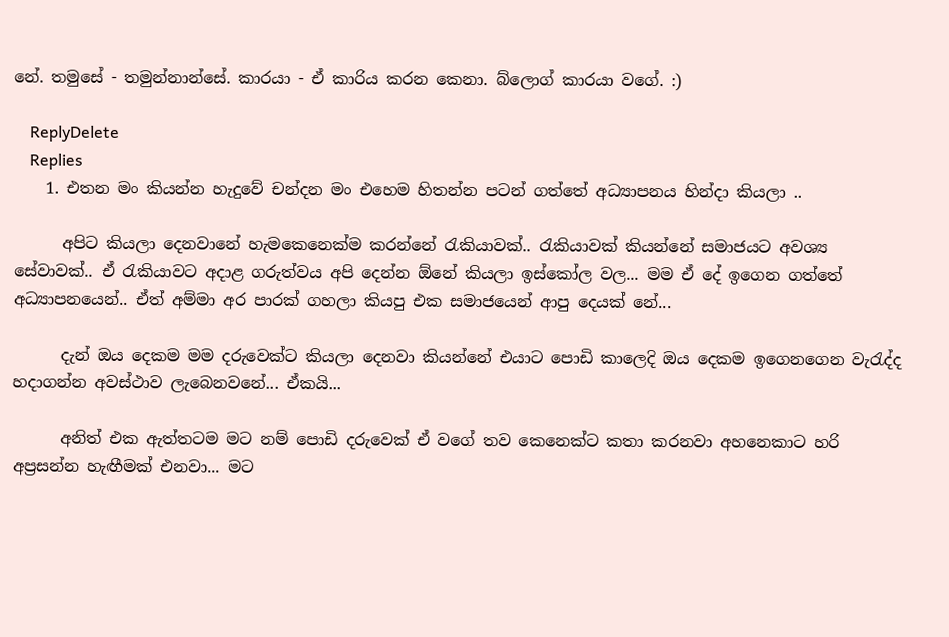නේ. තමුසේ - තමුන්නාන්සේ. කාරයා - ඒ කාරිය කරන කෙනා. බ්ලොග් කාරයා වගේ. :)

    ReplyDelete
    Replies
    1. එතන මං කියන්න හැදුවේ චන්දන මං එහෙම හිතන්න පටන් ගත්තේ අධ්‍යාපනය හින්දා කියලා ..

      අපිට කියලා දෙනවානේ හැමකෙනෙක්ම කරන්නේ රැකියාවක්.. රැකියාවක් කියන්නේ සමාජයට අවශ්‍ය සේවාවක්.. ඒ රැකියාවට අදාළ ගරුත්වය අපි දෙන්න ඕනේ කියලා ඉස්කෝල වල... මම ඒ දේ ඉගෙන ගත්තේ අධ්‍යාපනයෙන්.. ඒත් අම්මා අර පාරක් ගහලා කියපු එක සමාජයෙන් ආපු දෙයක් නේ...

      දැන් ඔය දෙකම මම දරුවෙක්ට කියලා දෙනවා කියන්නේ එයාට පොඩි කාලෙදි ඔය දෙකම ඉගෙනගෙන වැරැද්ද හදාගන්න අවස්ථාව ලැබෙනවනේ... ඒකයි...

      අනිත් එක ඇත්තටම මට නම් පොඩි දරුවෙක් ඒ වගේ තව කෙනෙක්ට කතා කරනවා අහන‌ෙකාට හරි අප්‍රසන්න හැඟීමක් එනවා... මට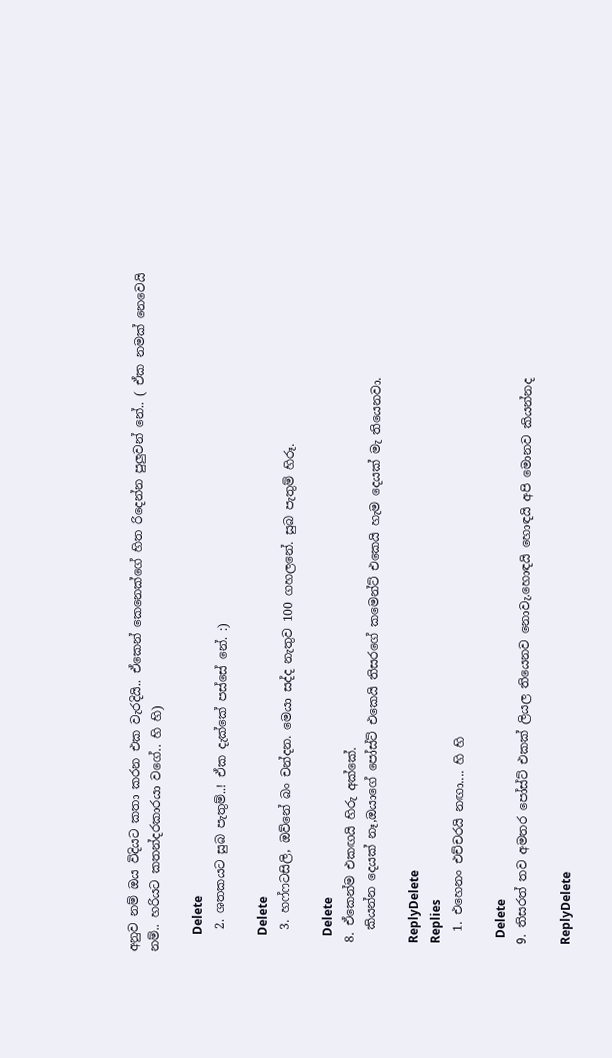අනුව නම් ඔය විදියට කතා කරන එක වැරදියි.. ඒකෙන් කෙනෙක්ගේ හිත රිදෙන්න පුලුවන් නේ.. ( ඒක නමක් නෙවෙයි නම්.. හරියට කතන්දරකාරයා වගේ.. හි හි)

      Delete
    2. ශතකයට සුබ පැතුම්..! ඒක දැක්කේ පස්සේ නේ. :)

      Delete
    3. හෆ්ෆටසිලි, ඔව්නේ බං චන්දන. මෙයා සද්ද නැතුව 100 ගහලනේ. සුබ පැතුම් හිරූ.

      Delete
  8. ඒකෙන්ම එකඟයි හිරු අක්කේ.
    කියන්න දෙයක් නෑ,ඔයාගේ පෝස්ට් එකෙයි තිසරගේ කමෙන්ට් එකෙයි හැම දෙයක් මැ තියෙනවා.

    ReplyDelete
    Replies
    1. එහෙනං එච්චරයි නඟා.... හි හි

      Delete
  9. තිසරත් තව අමතර පෝස්ට් එකක් ලියල තියෙනව නොවැ.හොඳයි හොඳයි අපි මොනව කියන්නද

    ReplyDelete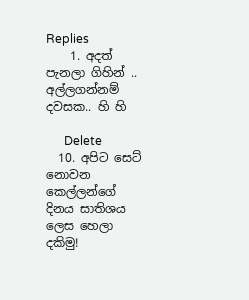Replies
    1. අදත් පැනලා ගිහින් .. අල්ලගන්නම් දවසක.. හි හි

      Delete
  10. අපිට සෙට් නොවන කෙල්ලන්ගේ දිනය සාතිශය ලෙස හෙලා දකිමු!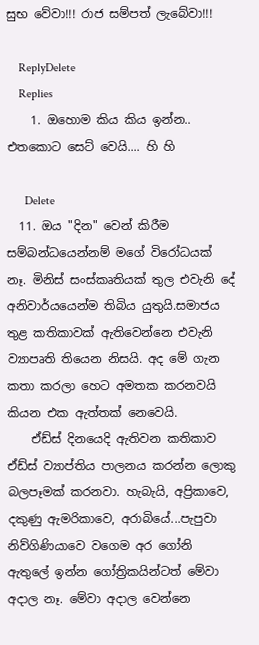සුභ වේවා!!! රාජ සම්පත් ලැබේවා!!!

    ReplyDelete
    Replies
    1. ඔහොම කිය කිය ඉන්න.. එතකොට සෙට් වෙයි.... හි හි

      Delete
  11. ඔය "දින" වෙන් කිරීම සම්බන්ධයෙන්නම් මගේ විරෝධයක් නෑ. මිනිස් සංස්කෘතියක් තුල එවැනි දේ අනිවාර්යයෙන්ම තිබිය යුතුයි.සමාජය තුළ කතිකාවක් ඇතිවෙන්නෙ එවැනි ව්‍යාපෘති තියෙන නිසයි. අද මේ ගැන කතා කරලා හෙට අමතක කරනවයි කියන එක ඇත්තක් නෙවෙයි.
    ඒඩ්ස් දිනයෙදි ඇතිවන කතිකාව ඒඩ්ස් ව්‍යාප්තිය පාලනය කරන්න ලොකු බලපෑමක් කරනවා. හැබැයි, අප්‍රිකාවෙ, දකුණු ඇමරිකාවෙ, අරාබියේ...පැපුවා නිව්ගිණියාවෙ වගෙම අර ගෝනි ඇතුලේ ඉන්න ගෝත්‍රිකයින්ටත් මේවා අදාල නෑ. මේවා අදාල වෙන්නෙ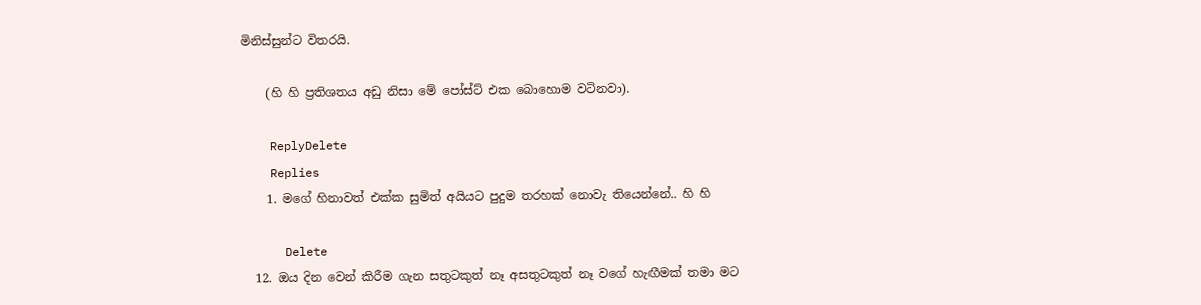මිනිස්සුන්ට විතරයි.

    (හි හි ප්‍රතිශතය අඩු නිසා මේ පෝස්ට් එක බොහොම වටිනවා).

    ReplyDelete
    Replies
    1. මගේ හිනාවත් එක්ක සුමිත් අයියට පුදුම තරහක් නොවැ තියෙන්නේ.. හි හි

      Delete
  12. ඔය දින වෙන් කිරීම ගැන සතුටකුත් නෑ අසතුටකුත් නෑ වගේ හැඟීමක් තමා මට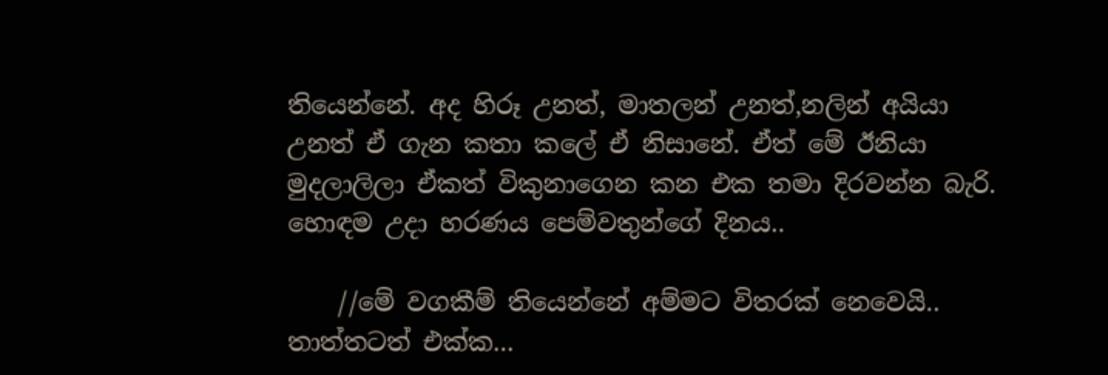තියෙන්නේ. අද හිරූ උනත්, මාතලන් උනත්,නලින් අයියා උනත් ඒ ගැන කතා කලේ ඒ නිසානේ. ඒත් මේ ඊනියා මුදලාලිලා ඒකත් විකුනාගෙන කන එක තමා දිරවන්න බැරි. හොඳම උදා හරණය පෙම්වතුන්ගේ දිනය..

    //මේ වගකීම් තියෙන්නේ අම්මට විතරක් නෙවෙයි.. තාත්තටත් එක්ක...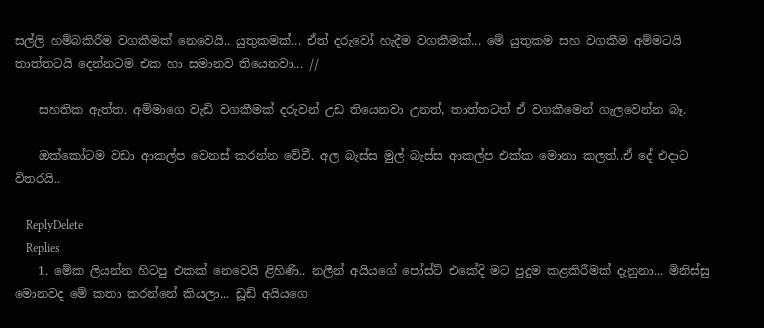සල්ලි හම්බකිරීම වගකීමක් නෙවෙයි.. යුතුකමක්... ඒත් දරුවෝ හැදීම වගකීමක්... මේ යුතුකම සහ වගකීම අම්මටයි තාත්තටයි දෙන්නටම එක හා සමානව තියෙනවා... //

    සහතික ඇත්ත. අම්මාගෙ වැඩි වගකීමක් දරුවන් උඩ තියෙනවා උනත්, තාත්තටත් ඒ වගකීමෙන් ගැලවෙන්න බෑ.

    ඔක්කෝටම වඩා ආකල්ප වෙනස් කරන්න වේවී. අල බැස්ස මුල් බැස්ස ආකල්ප එක්ක මොනා කලත්..ඒ දේ එදාට විතරයි..

    ReplyDelete
    Replies
    1. මේක ලියන්න හිටපු එකක් නෙවෙයි ළිහිණි.. නලීන් අයියගේ පෝස්ට් එකේදි මට පුදුම කළකිරීමක් දැනුනා... මිනිස්සු මොනවද මේ කතා කරන්නේ කියලා... ඩූඩ් අයියගෙ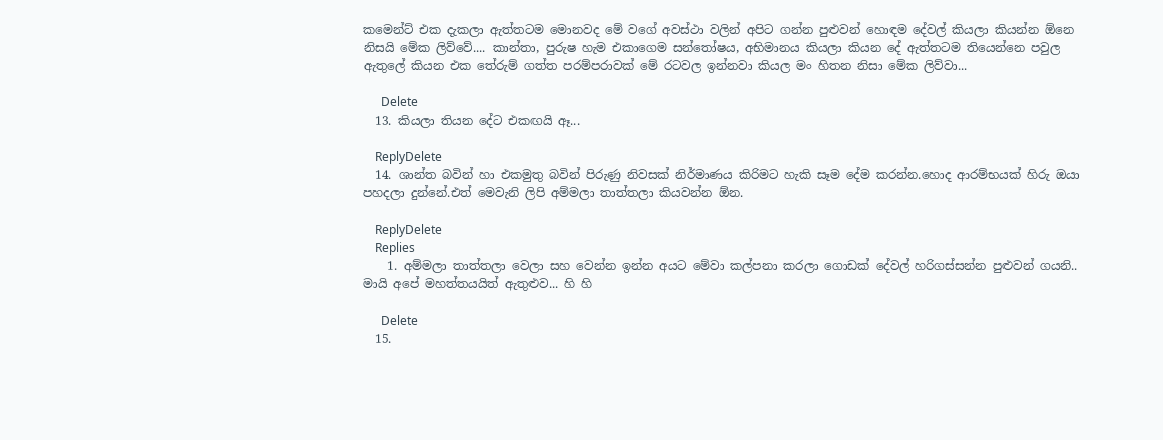කමෙන්ට් එක දැකලා ඇත්තටම මොනවද මේ වගේ අවස්ථා වලින් අපිට ගන්න පුළුවන් හොඳම දේවල් කියලා කියන්න ඕනෙ නිසයි මේක ලිව්වේ.... කාන්තා, පුරුෂ හැම එකාගෙම සන්තෝෂය, අභිමානය කියලා කියන දේ ඇත්තටම තියෙන්නෙ පවුල ඇතුලේ කියන එක තේරුම් ගත්ත පරම්පරාවක් මේ රටවල ඉන්නවා කියල මං හිතන නිසා මේක ලිව්වා...

      Delete
  13. කියලා තියන දේට එකඟයි ඈ...

    ReplyDelete
  14. ශාන්ත බවින් හා එකමුතු බවින් පිරුණු නිවසක් නිර්මාණය කිරිමට හැකි සෑම දේම කරන්න.හොද ආරම්භයක් හිරු ඔයා පහදලා දුන්නේ.එත් මෙවැනි ලිපි අම්මලා තාත්තලා කියවන්න ඕන.

    ReplyDelete
    Replies
    1. අම්මලා තාත්තලා වෙලා සහ වෙන්න ඉන්න අයට මේවා කල්පනා කරලා ගොඩක් දේවල් හරිගස්සන්න පුළුවන් ගයනි.. මායි අපේ මහත්තයයිත් ඇතුළුව... හි හි

      Delete
  15.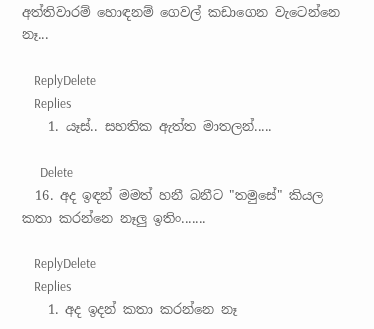අත්තිවාරම් හොඳනම් ගෙවල් කඩාගෙන වැටෙන්නෙ නෑ...

    ReplyDelete
    Replies
    1. යෑස්.. සහතික ඇත්ත මාතලන්.....

      Delete
  16. අද ඉඳන් මමත් හනී බනීට "තමුසේ" කියල කතා කරන්නෙ නෑලු ඉතිං.......

    ReplyDelete
    Replies
    1. අද ඉදන් කතා කරන්නෙ නෑ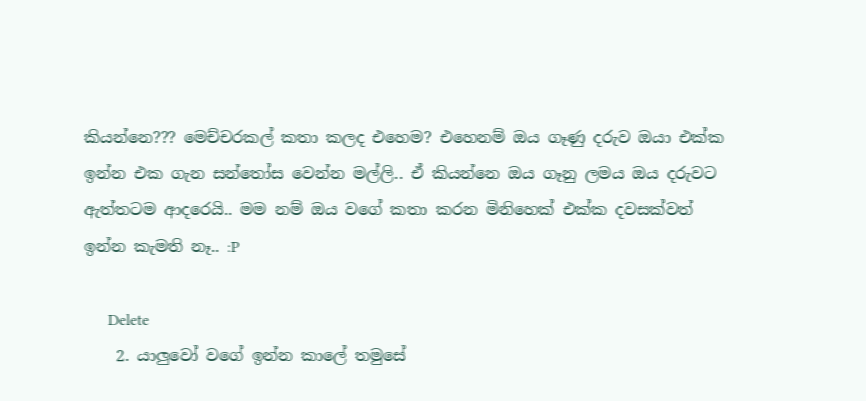කියන්නෙ??? මෙච්චරකල් කතා කලද එහෙම? එහෙනම් ඔය ගෑණු දරුව ඔයා එක්ක ඉන්න එක ගැන සන්තෝස වෙන්න මල්ලි.. ඒ කියන්නෙ ඔය ගෑනු ලමය ඔය දරුවට ඇත්තටම ආදරෙයි.. මම නම් ඔය වගේ කතා කරන මිනිහෙක් එක්ක දවසක්වත් ඉන්න කැමති නෑ.. :P

      Delete
    2. යාලුවෝ වගේ ඉන්න කාලේ තමුසේ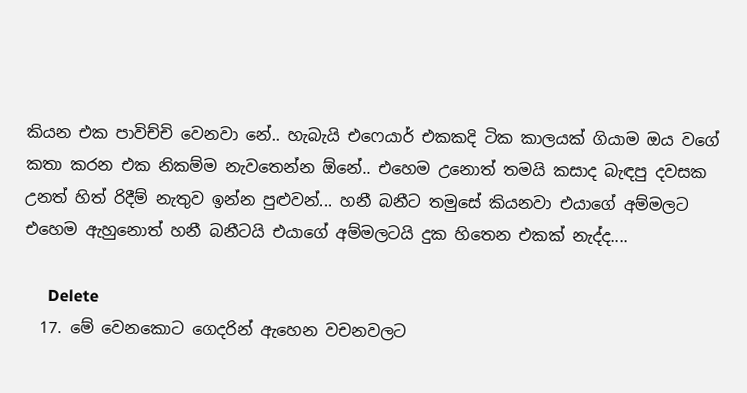කියන එක පාවිච්චි වෙනවා නේ.. හැබැයි එෆෙයාර් එකකදි ටික කාලයක් ගියාම ඔය වගේ කතා කරන එක නිකම්ම නැවතෙන්න ඕනේ.. එහෙම උනොත් තමයි කසාද බැඳපු දවසක උනත් හිත් රිදීම් නැතුව ඉන්න පුළුවන්... හනී බනීට තමුසේ කියනවා එයාගේ අම්මලට එහෙම ඇහුනොත් හනී බනීටයි එයාගේ අම්මලටයි දුක හිතෙන එකක් නැද්ද....

      Delete
  17. මේ වෙනකොට ගෙදරින් ඇහෙන වචනවලට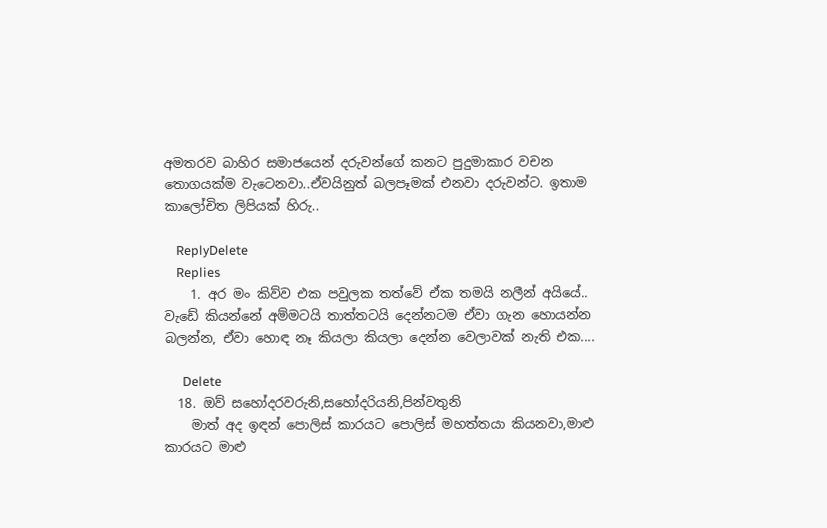අමතරව බාහිර සමාජයෙන් දරුවන්ගේ කනට පුදුමාකාර වචන තොගයක්ම වැටෙනවා..ඒවයිනුත් බලපෑමක් එනවා දරුවන්ට. ඉතාම කාලෝචිත ලිපියක් හිරු..

    ReplyDelete
    Replies
    1. අර මං කිව්ව එක පවුලක තත්වේ ඒක තමයි නලීන් අයියේ.. වැඩේ කියන්නේ අම්මටයි තාත්තටයි දෙන්නටම ඒවා ගැන හොයන්න බලන්න, ඒවා හොඳ නෑ කියලා කියලා දෙන්න වෙලාවක් නැති එක....

      Delete
  18. ඔව් සහෝදරවරුනි,සහෝදරියනි,පින්වතුනි
    මාත් අද ඉඳන් පොලිස් කාරයට පොලිස් මහත්තයා කියනවා,මාළු කාරයට මාළු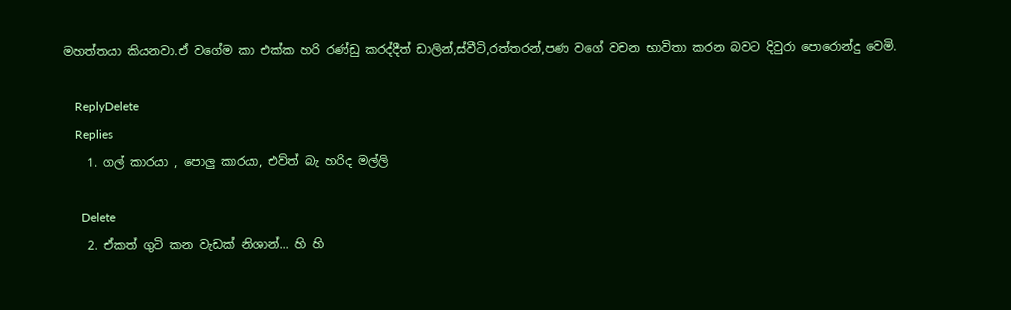මහත්තයා කියනවා.ඒ වගේම කා එක්ක හරි රණ්ඩු කරද්දීත් ඩාලින්,ස්වීටි,රත්තරන්,පණ වගේ වචන භාවිතා කරන බවට දිවුරා පොරොන්දු වෙමි.

    ReplyDelete
    Replies
    1. ගල් කාරයා , පොලු කාරයා, එව්ත් බැ හරිද මල්ලි

      Delete
    2. ඒකත් ගුටි කන වැඩක් නිශාන්... හි හි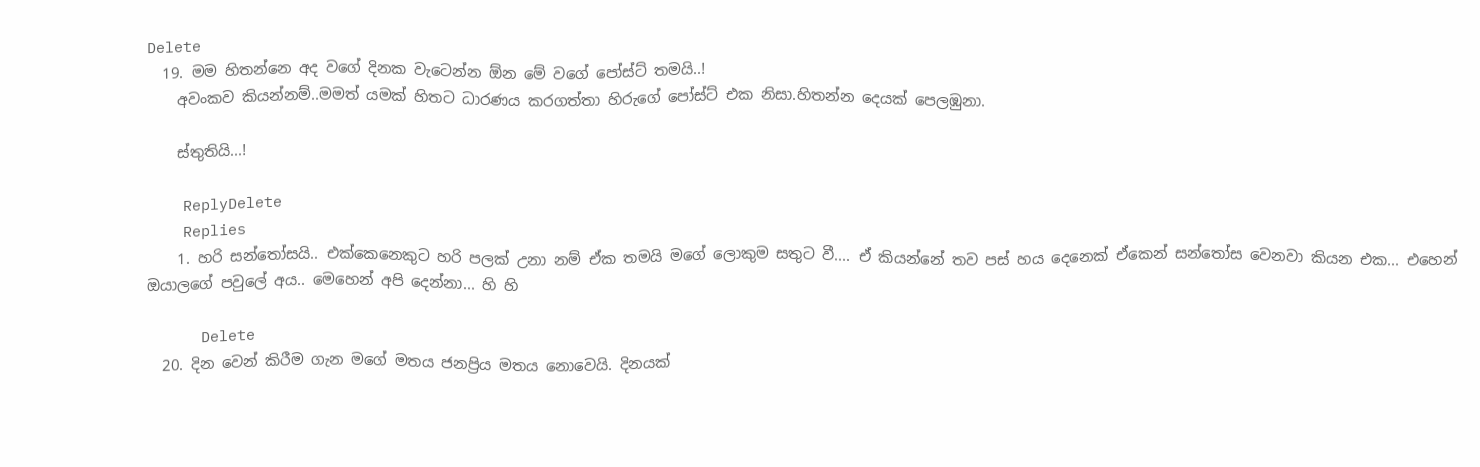Delete
  19. මම හිතන්නෙ අද වගේ දිනක වැටෙන්න ඕන මේ වගේ පෝස්ට් තමයි..!
    අවංකව කියන්නම්..මමත් යමක් හිතට ධාරණය කරගත්තා හිරුගේ පෝස්ට් එක නිසා.හිතන්න දෙයක් පෙලඹුනා.

    ස්තුතියි...!

    ReplyDelete
    Replies
    1. හරි සන්තෝසයි.. එක්කෙනෙකුට හරි පලක් උනා නම් ඒක තමයි මගේ ලොකුම සතුට වී.... ඒ කියන්නේ තව පස් හය දෙනෙක් ඒකෙන් සන්තෝස වෙනවා කියන එක... එහෙන් ඔයාලගේ පවුලේ අය.. මෙහෙන් අපි දෙන්නා... හි හි

      Delete
  20. දින වෙන් කිරීම ගැන මගේ මතය ජනප්‍රිය මතය නොවෙයි. දිනයක්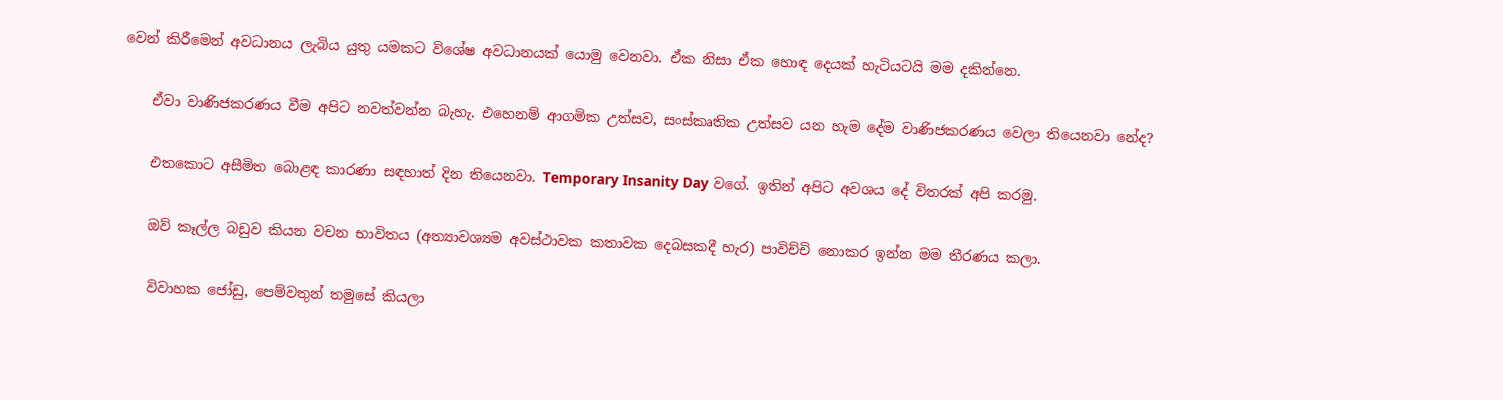වෙන් කිරීමෙන් අවධානය ලැබිය යුතු යමකට විශේෂ අවධානයක් යොමු වෙනවා. ඒක නිසා ඒක හොඳ දෙයක් හැටියටයි මම දකින්නෙ.

    ඒවා වාණිජකරණය වීම අපිට නවත්වන්න බැහැ. එහෙනම් ආගමික උත්සව, සංස්කෘතික උත්සව යන හැම දේම වාණිජකරණය වෙලා තියෙනවා නේද?

    එතකොට අසීමිත බොළඳ කාරණා සඳහාත් දින තියෙනවා. Temporary Insanity Day වගේ. ඉතින් අපිට අවශය දේ විතරක් අපි කරමු.

    ඔව් කෑල්ල බඩුව කියන වචන භාවිතය (අත්‍යාවශ්‍යම අවස්ථාවක කතාවක දෙබසකදී හැර) පාවිච්චි නොකර ඉන්න මම තීරණය කලා.

    විවාහක ජෝඩු, පෙම්වතුන් තමුසේ කියලා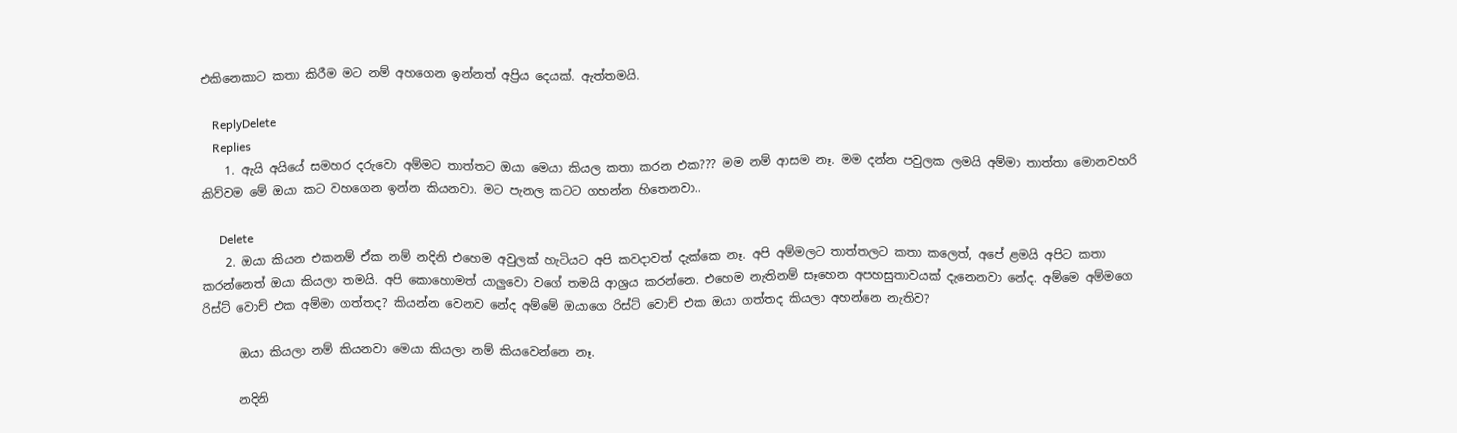එකිනෙකාට කතා කිරීම මට නම් අහගෙන ඉන්නත් අප්‍රිය දෙයක්. ඇත්තමයි.

    ReplyDelete
    Replies
    1. ඇයි අයියේ සමහර දරුවො අම්මට තාත්තට ඔයා මෙයා කියල කතා කරන එක??? මම නම් ආසම නෑ. මම දන්න පවුලක ලමයි අම්මා තාත්තා මොනවහරි කිව්වම මේ ඔයා කට වහගෙන ඉන්න කියනවා. මට පැනල කටට ගහන්න හිතෙනවා..

      Delete
    2. ඔයා කියන එකනම් ඒක නම් නදිනි එහෙම අවුලක් හැටියට අපි කවදාවත් දැක්කෙ නෑ. අපි අම්මලට තාත්තලට කතා කලෙත්, අපේ ළමයි අපිට කතා කරන්නෙත් ඔයා කියලා තමයි. අපි කොහොමත් යාලුවො වගේ තමයි ආශ්‍රය කරන්නෙ. එහෙම නැතිනම් සෑහෙන අපහසුතාවයක් දැනෙනවා නේද. අම්මෙ අම්මගෙ රිස්ට් වොච් එක අම්මා ගත්තද? කියන්න වෙනව නේද අම්මේ ඔයාගෙ රිස්ට් වොච් එක ඔයා ගත්තද කියලා අහන්නෙ නැතිව?

      ඔයා කියලා නම් කියනවා මෙයා කියලා නම් කියවෙන්නෙ නෑ.

      නදිනි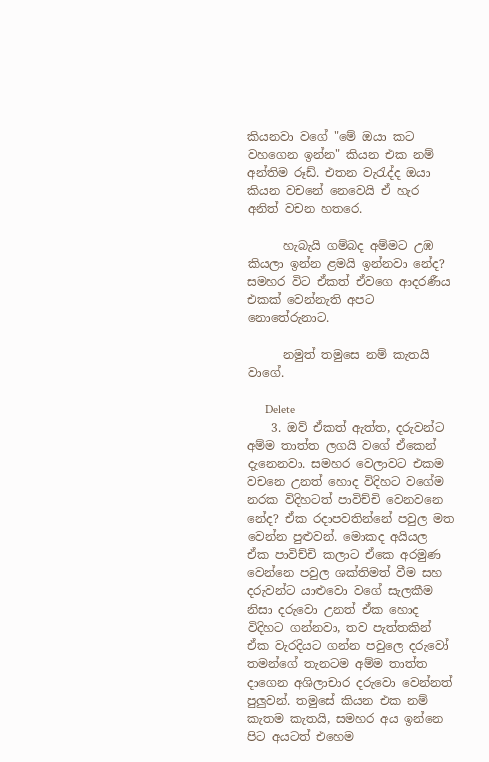කියනවා වගේ "මේ ඔයා කට වහගෙන ඉන්න" කියන එක නම් අන්තිම රූඩ්. එතන වැ‍රැද්ද ඔයා කියන වචනේ නෙවෙයි ඒ හැර අනිත් වචන හතරෙ.

      හැබැයි ගම්බද අම්මට උඹ කියලා ඉන්න ළමයි ඉන්නවා නේද? සමහර විට ඒකත් ඒවගෙ ආදරණීය එකක් වෙන්නැති අපට නොතේරුනාට.

      නමුත් තමුසෙ නම් කැතයි වාගේ.

      Delete
    3. ඔව් ඒකත් ඇත්ත, දරුවන්ට අම්ම තාත්ත ලගයි වගේ ඒකෙන් දැනෙනවා. සමහර වෙලාවට එකම වචනෙ උනත් හොද විදිහට වගේම නරක විදිහටත් පාවිච්චි වෙනවනෙ නේද? ඒක රදාපවතින්නේ පවුල මත වෙන්න පුළුවන්. මොකද අයියල ඒක පාවිච්චි කලාට ඒකෙ අරමුණ වෙන්නෙ පවුල ශක්තිමත් වීම සහ දරුවන්ට යාළුවො වගේ සැලකීම නිසා දරුවො උනත් ඒක හොද විදිහට ගන්නවා, තව පැත්තකින් ඒක වැරදියට ගන්න පවුලෙ දරුවෝ තමන්ගේ තැනටම අම්ම තාත්ත දාගෙන අශිලාචාර දරුවො වෙන්නත් පුලුවන්. තමුසේ කියන එක නම් කැතම කැතයි, සමහර අය ඉන්නෙ පිට අයටත් එහෙම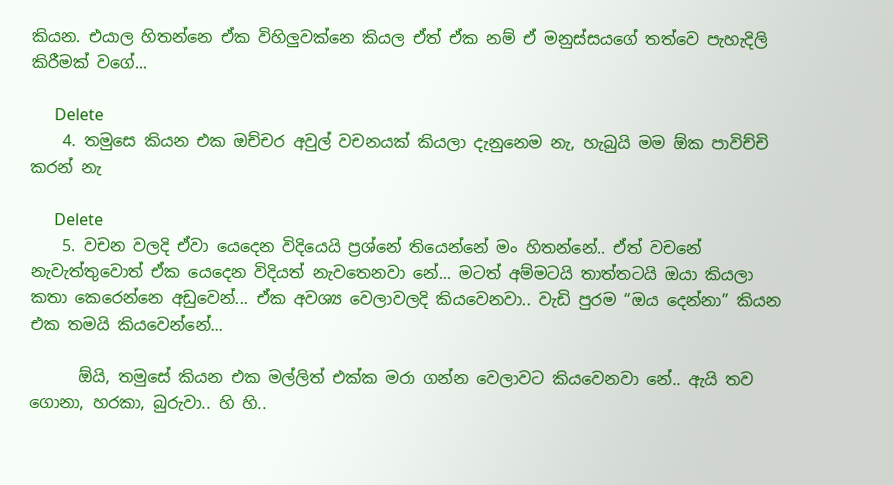කියන. එයාල හිතන්නෙ ඒක විහිලුවක්නෙ කියල ඒත් ඒක නම් ඒ මනුස්සයගේ තත්වෙ පැහැදිලි කිරීමක් වගේ...

      Delete
    4. තමුසෙ කියන එක ඔච්චර අවුල් වචනයක් කියලා දැනුනෙම නැ, හැබුයි මම ඕක පාවිච්චි කරන් නැ

      Delete
    5. වචන වලදි ඒවා යෙදෙන විදියෙයි ප්‍රශ්නේ තියෙන්නේ මං හිතන්නේ.. ඒත් වචනේ නැවැත්තුවොත් ඒක යෙදෙන විදියත් නැවතෙනවා නේ... මටත් අම්මටයි තාත්තටයි ඔයා කියලා කතා කෙරෙන්නෙ අඩුවෙන්... ඒක අවශ්‍ය වෙලාවලදි කියවෙනවා.. වැඩි පුරම “ඔය දෙන්නා” කියන එක තමයි කියවෙන්නේ...

      ඕයි, තමුසේ කියන එක මල්ලිත් එක්ක මරා ගන්න වෙලාවට කියවෙනවා නේ.. ඇයි තව ගොනා, හරකා, බුරුවා.. හි හි..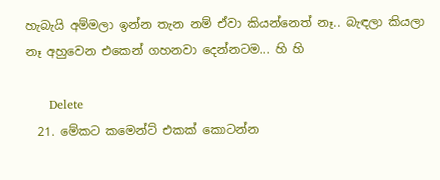හැබැයි අම්මලා ඉන්න තැන නම් ඒවා කියන්නෙත් නෑ.. බැඳලා කියලා නෑ අහුවෙන එකෙන් ගහනවා දෙන්නටම... හි හි

      Delete
  21. මේකට කමෙන්ට් එකක් කොටන්න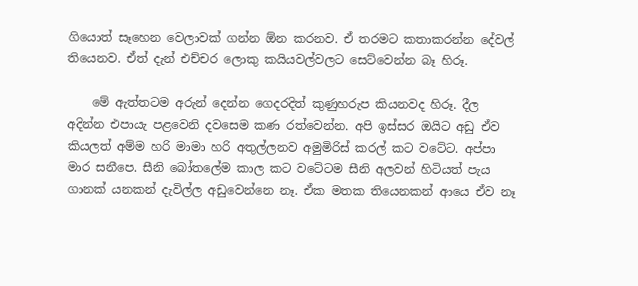ගියොත් සෑහෙන වෙලාවක් ගන්න ඕන කරනව. ඒ තරමට කතාකරන්න දේවල් තියෙනව. ඒත් දැන් එච්චර ලොකු කයියවල්වලට සෙට්වෙන්න බෑ හිරූ.

    මේ ඇත්තටම අරුන් දෙන්න ගෙදරදිත් කුණුහරුප කියනවද හිරූ. දීල අදින්න එපායැ පළවෙනි දවසෙම කණ රත්වෙන්න. අපි ඉස්සර ඔයිට අඩු ඒව කියලත් අම්ම හරි මාමා හරි අතුල්ලනව අමුමිරිස් කරල් කට වටේට. අප්පා මාර සනීපෙ. සීනි බෝතලේම කාල කට වටේටම සීනි අලවන් හිටියත් පැය ගානක් යනකන් දැවිල්ල අඩුවෙන්නෙ නෑ. ඒක මතක තියෙනකන් ආයෙ ඒව නෑ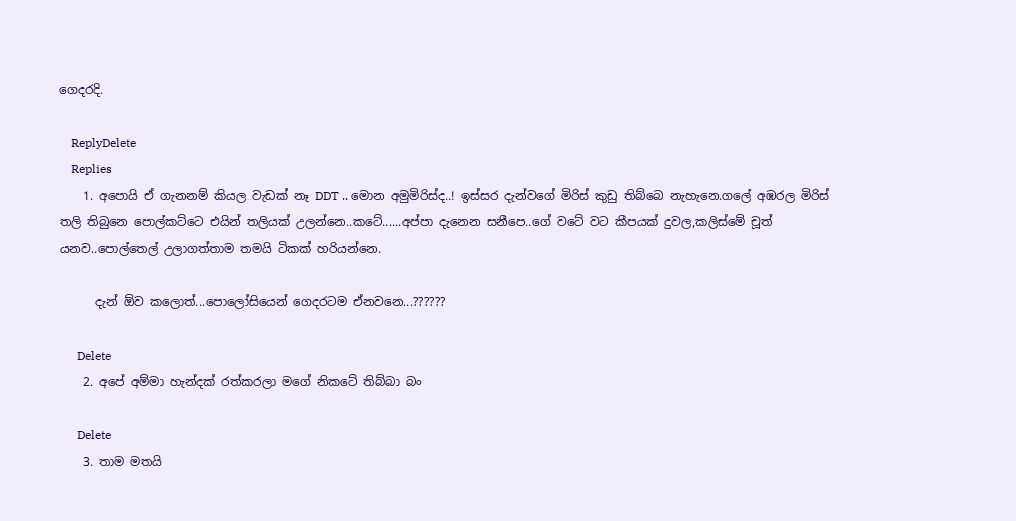ගෙදරදි.

    ReplyDelete
    Replies
    1. අපොයි ඒ ගැනනම් කියල වැඩක් නෑ DDT .. මොන අමුමිරිස්ද..! ඉස්සර දැන්වගේ මිරිස් කුඩු තිබ්බෙ නැහැනෙ.ගලේ අඹරල මිරිස් තලි තිබුනෙ පොල්කට්ටෙ එයින් තලියක් උලන්නෙ..කටේ......අප්පා දැනෙන සනීපෙ..ගේ වටේ වට කීපයක් දුවල,කලිස්මේ චූත් යනව..පොල්තෙල් උලාගත්තාම තමයි ටිකක් හරියන්නෙ.

      දැන් ඕව කලොත්...පොලෝසියෙන් ගෙදරටම ඒනවනෙ...??????

      Delete
    2. අපේ අම්මා හැන්දක් රත්කරලා මගේ නිකටේ තිබ්බා බං

      Delete
    3. තාම මතයි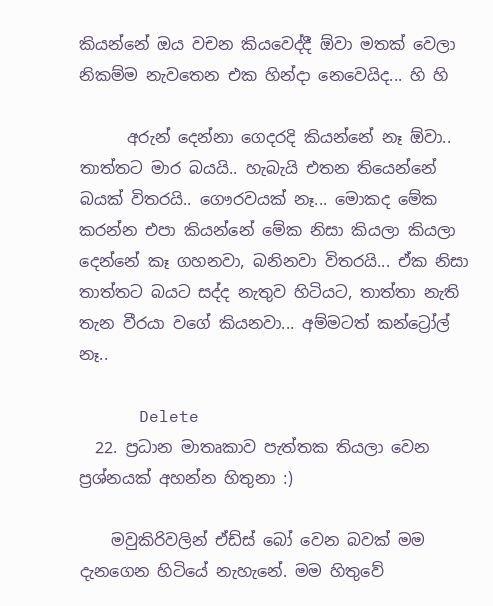කියන්නේ ඔය වචන කියවෙද්දී ඕවා මතක් වෙලා නිකම්ම නැවතෙන එක හින්දා නෙවෙයිද... හි හි

      අරුන් දෙන්නා ගෙදරදි කියන්නේ නෑ ඕවා.. තාත්තට මාර බයයි.. හැබැයි එතන තියෙන්නේ බයක් විතරයි.. ගෞරවයක් නෑ... මොකද මේක කරන්න එපා කියන්නේ මේක නිසා කියලා කියලා දෙන්නේ කෑ ගහනවා, බනිනවා විතරයි... ඒක නිසා තාත්තට බයට සද්ද නැතුව හිටියට, තාත්තා නැති තැන වීරයා වගේ කියනවා... අම්මටත් කන්ට්‍රෝල් නෑ..

      Delete
  22. ප්‍රධාන මාතෘකාව පැත්තක තියලා වෙන ප්‍රශ්නයක් අහන්න හිතුනා :)

    මවුකිරිවලින් ඒඩ්ස් බෝ වෙන බවක් මම දැනගෙන හිටියේ නැහැනේ. මම හිතුවේ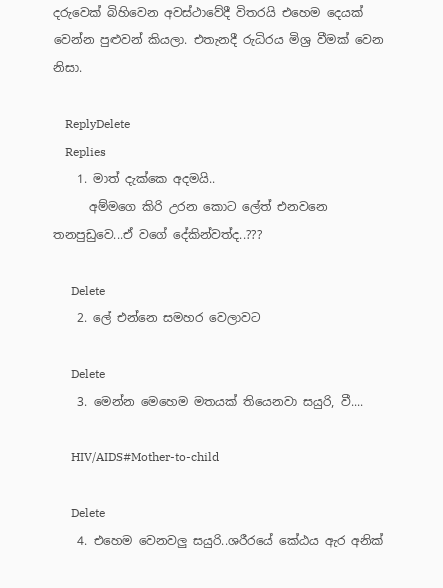දරුවෙක් බිහිවෙන අවස්ථාවේදී විතරයි එහෙම දෙයක් වෙන්න පුළුවන් කියලා. එතැනදී රුධිරය මිශ්‍ර වීමක් වෙන නිසා.

    ReplyDelete
    Replies
    1. මාත් දැක්කෙ අදමයි..
      අම්මගෙ කිරි උරන කොට ලේත් එනවනෙ තනපුඩුවෙ...ඒ වගේ දේකින්වත්ද..???

      Delete
    2. ලේ එන්නෙ සමහර වෙලාවට

      Delete
    3. මෙන්න මෙහෙම මතයක් තියෙනවා සයුරි, වී....

      HIV/AIDS#Mother-to-child

      Delete
    4. එහෙම වෙනවලු සයුරි..ශරීරයේ කේඨය ඇර අනික්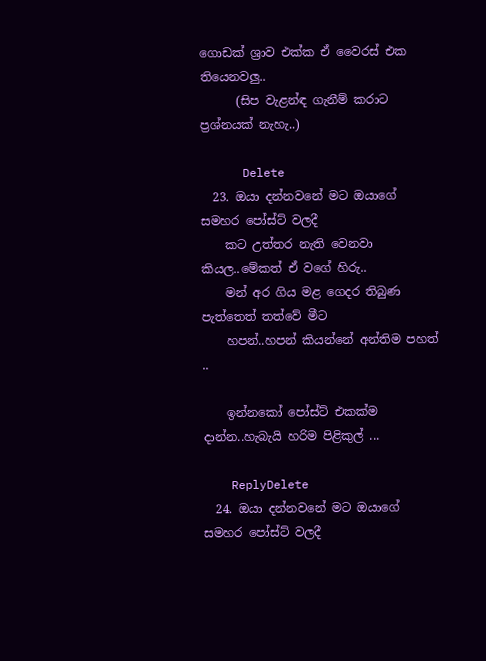ගොඩක් ශ්‍රාව එක්ක ඒ වෛරස් එක තියෙනවලු..
      (සිප වැළන්ඳ ගැනීම් කරාට ප්‍රශ්නයක් නැහැ..)

      Delete
  23. ඔයා දන්නවනේ මට ඔයාගේ සමහර පෝස්ට් වලදී
    කට උත්තර නැති වෙනවා කියල..මේකත් ඒ වගේ හිරු..
    මන් අර ගිය මළ ගෙදර තිබුණ පැත්තෙත් තත්වේ මීට
    හපන්..හපන් කියන්නේ අන්තිම පහත් ..

    ඉන්නකෝ පෝස්ට් එකක්ම දාන්න..හැබැයි හරිම පිළිකුල් ...

    ReplyDelete
  24. ඔයා දන්නවනේ මට ඔයාගේ සමහර පෝස්ට් වලදී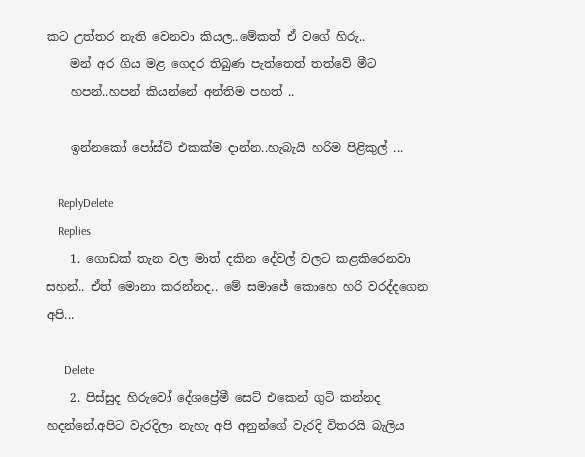කට උත්තර නැති වෙනවා කියල..මේකත් ඒ වගේ හිරු..
    මන් අර ගිය මළ ගෙදර තිබුණ පැත්තෙත් තත්වේ මීට
    හපන්..හපන් කියන්නේ අන්තිම පහත් ..

    ඉන්නකෝ පෝස්ට් එකක්ම දාන්න..හැබැයි හරිම පිළිකුල් ...

    ReplyDelete
    Replies
    1. ගොඩක් තැන වල මාත් දකින දේවල් වලට කළකිරෙනවා සහන්.. ඒත් මොනා කරන්නද.. මේ සමාජේ කොහෙ හරි වරද්දගෙන අපි...

      Delete
    2. පිස්සුද හිරුවෝ දේශප්‍රේමී සෙට් එකෙන් ගුටි කන්නද හදන්නේ.අපිට වැරදිලා නැහැ අපි අනුන්ගේ වැරදි විතරයි බැලිය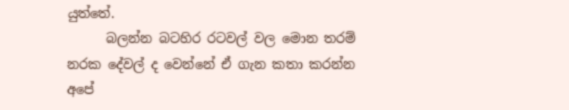යුත්තේ.
      බලන්න බටහිර රටවල් වල මොන තරම් නරක දේවල් ද වෙන්නේ ඒ ගැන කතා කරන්න අපේ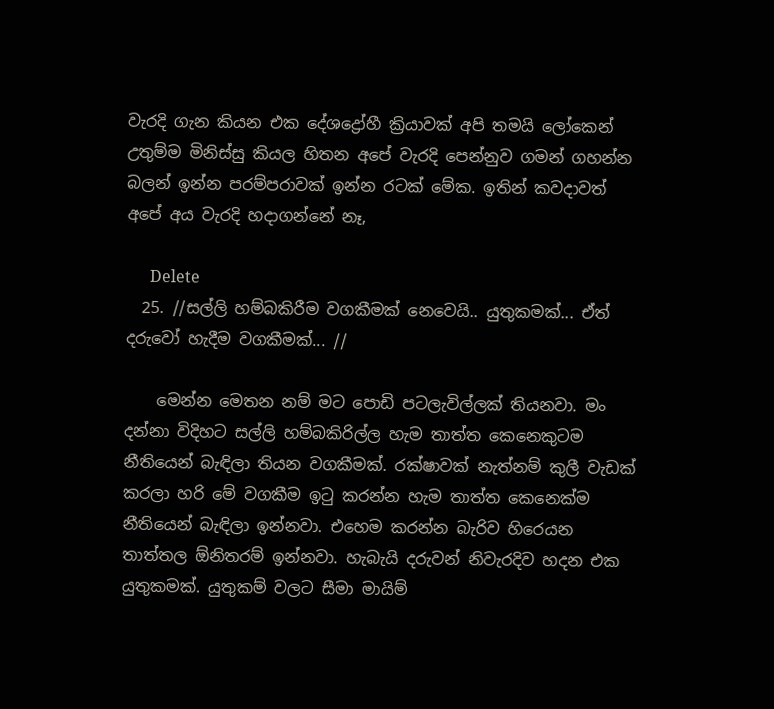වැරදි ගැන කියන එක දේශද්‍රෝහී ක්‍රියාවක් අපි තමයි ලෝකෙන් උතුම්ම මිනිස්සු කියල හිතන අපේ වැරදි පෙන්නුව ගමන් ගහන්න බලන් ඉන්න පරම්පරාවක් ඉන්න රටක් මේක. ඉතින් කවදාවත් අපේ අය වැරදි හදාගන්නේ නෑ,

      Delete
  25. //සල්ලි හම්බකිරීම වගකීමක් නෙවෙයි.. යුතුකමක්... ඒත් දරුවෝ හැදීම වගකීමක්... //

    මෙන්න මෙතන නම් මට පොඩි පටලැවිල්ලක් තියනවා. මං දන්නා විදිහට සල්ලි හම්බකිරිල්ල හැම තාත්ත කෙනෙකුටම නීතියෙන් බැඳිලා තියන වගකීමක්. රක්ෂාවක් නැත්නම් කුලී වැඩක් කරලා හරි මේ වගකීම ඉටු කරන්න හැම තාත්ත කෙනෙක්ම නීතියෙන් බැඳිලා ඉන්නවා. එහෙම කරන්න බැරිව හිරෙයන තාත්තල ඕනිතරම් ඉන්නවා. හැබැයි දරුවන් නිවැරදිව හදන එක යුතුකමක්. යුතුකම් වලට සීමා මායිම්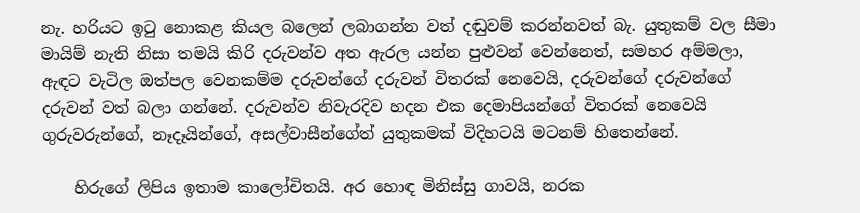නැ. හරියට ඉටු නොකළ කියල බලෙන් ලබාගන්න වත් දඬුවම් කරන්නවත් බැ. යුතුකම් වල සීමා මායිම් නැති නිසා තමයි කිරි දරුවන්ව අත ඇරල යන්න පුළුවන් වෙන්නෙත්, සමහර අම්මලා, ඇඳට වැටිල ඔත්පල වෙනකම්ම දරුවන්ගේ දරුවන් විතරක් නෙවෙයි, දරුවන්ගේ දරුවන්ගේ දරුවන් වත් බලා ගන්නේ. දරුවන්ව නිවැරදිව හදන එක දෙමාපියන්ගේ විතරක් නෙවෙයි ගුරුවරුන්ගේ, නෑදෑයින්ගේ, අසල්වාසීන්ගේත් යුතුකමක් විදිහටයි මටනම් හිතෙන්නේ.

    හිරුගේ ලිපිය ඉතාම කාලෝචිතයි. අර හොඳ මිනිස්සු ගාවයි, නරක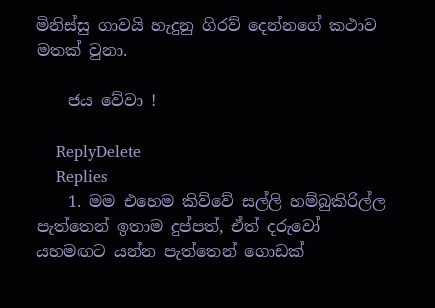මිනිස්සු ගාවයි හැදුනු ගිරව් දෙන්නගේ කථාව මතක් වුනා.

    ජය වේවා !

    ReplyDelete
    Replies
    1. මම එහෙම කිව්වේ සල්ලි හම්බුකිරිල්ල පැත්තෙන් ඉතාම දුප්පත්, ඒත් දරුවෝ යහමඟට යන්න පැත්තෙන් ගොඩක්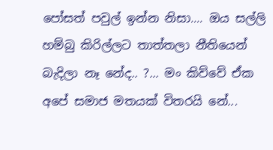පෝසත් පවුල් ඉන්න නිසා.... ඔය සල්ලි හම්බු කිරිල්ලට තාත්තලා නීතියෙන් බැදිලා නෑ නේද.. ?... මං කිව්වේ ඒක අපේ සමාජ මතයක් විතරයි නේ...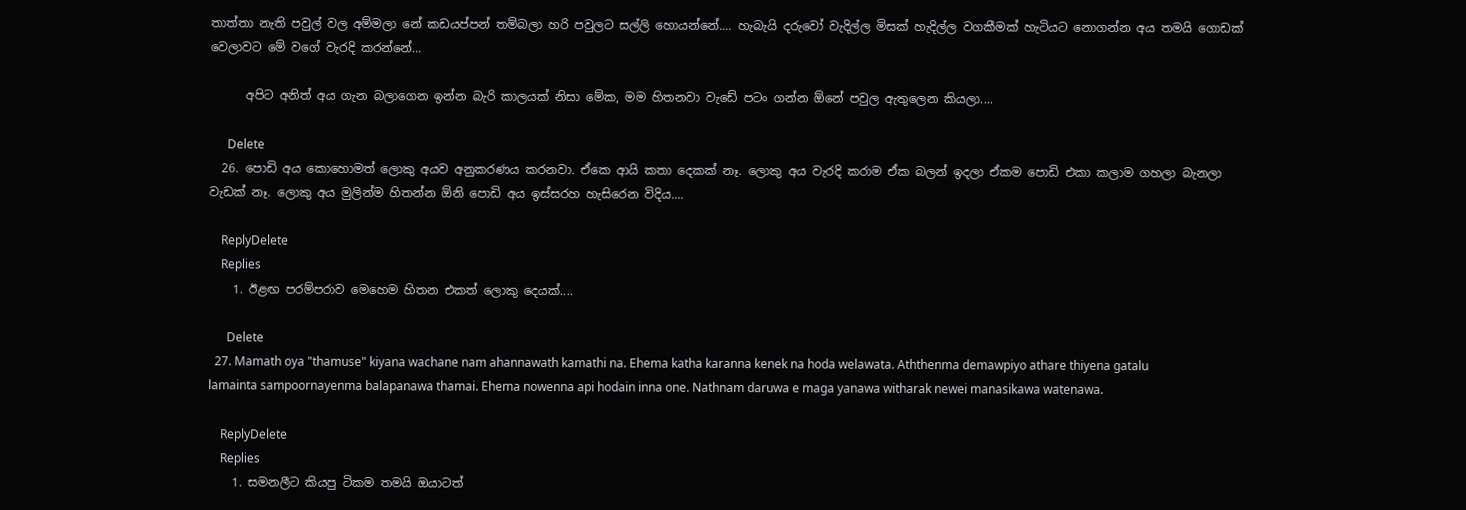තාත්තා නැති පවුල් වල අම්මලා නේ කඩයප්පන් තම්බලා හරි පවුලට සල්ලි හොයන්නේ.... හැබැයි දරුවෝ වැදිල්ල මිසක් හැදිල්ල වගකීමක් හැටියට නොගන්න අය තමයි ගොඩක් වෙලාවට මේ වගේ වැරදි කරන්නේ...

      අපිට අනිත් අය ගැන බලාගෙන ඉන්න බැරි කාලයක් නිසා මේක, මම හිතනවා වැඩේ පටං ගන්න ඕනේ පවුල ඇතුලෙන කියලා....

      Delete
  26. පොඩි අය කොහොමත් ලොකු අයව අනුකරණය කරනවා. ඒකෙ ආයි කතා දෙකක් නෑ. ලොකු අය වැරදි කරාම ඒක බලන් ඉදලා ඒකම පොඩි එකා කලාම ගහලා බැනලා වැඩක් නෑ. ලොකු අය මුලින්ම හිතන්න ඕනි පොඩි අය ඉස්සරහ හැසිරෙන විදිය....

    ReplyDelete
    Replies
    1. ඊළඟ පරම්පරාව මෙහෙම හිතන එකත් ලොකු දෙයක්....

      Delete
  27. Mamath oya "thamuse" kiyana wachane nam ahannawath kamathi na. Ehema katha karanna kenek na hoda welawata. Aththenma demawpiyo athare thiyena gatalu lamainta sampoornayenma balapanawa thamai. Ehema nowenna api hodain inna one. Nathnam daruwa e maga yanawa witharak newei manasikawa watenawa.

    ReplyDelete
    Replies
    1. සමනලීට කියපු ටිකම තමයි ඔයාටත්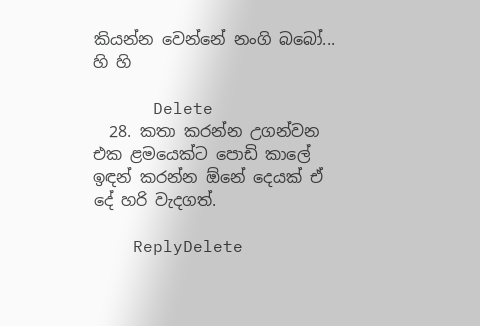කියන්න වෙන්නේ නංගි බබෝ... හි හි

      Delete
  28. කතා කරන්න උගන්වන එක ළමයෙක්ට පොඩි කාලේ ඉඳන් කරන්න ඕනේ දෙයක් ඒ දේ හරි වැදගත්.

    ReplyDelete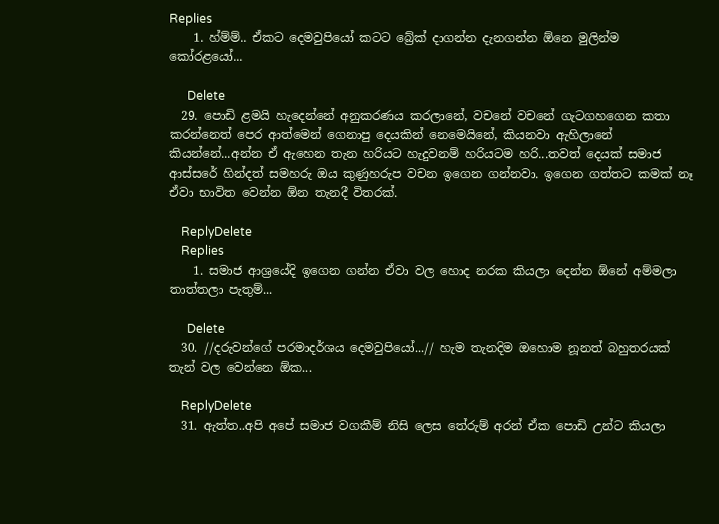Replies
    1. හ්ම්ම්.. ඒකට දෙමවුපියෝ කටට බ්‍රේක් දාගන්න දැනගන්න ඕනෙ මුලින්ම කෝරළයෝ...

      Delete
  29. පොඩි ළමයි හැදෙන්නේ අනුකරණය කරලානේ, වචනේ වචනේ ගැටගහගෙන කතා කරන්නෙත් පෙර ආත්මෙන් ගෙනාපු දෙයකින් නෙමෙයිනේ, කියනවා ඇහිලානේ කියන්නේ...අන්න ඒ ඇහෙන තැන හරියට හැදුවනම් හරියටම හරි...තවත් දෙයක් සමාජ ආස්සරේ හින්දත් සමහරු ඔය කුණුහරුප වචන ඉගෙන ගන්නවා. ඉගෙන ගත්තට කමක් නෑ ඒවා භාවිත වෙන්න ඕන තැනදී විතරක්.

    ReplyDelete
    Replies
    1. සමාජ ආශ්‍රයේදි ඉගෙන ගන්න ඒවා වල හොද නරක කියලා දෙන්න ඕනේ අම්මලා තාත්තලා පැතුම්...

      Delete
  30. //දරුවන්ගේ පරමාදර්ශය දෙමවුපියෝ...// හැම තැනදිම ඔහොම නූනත් බහුතරයක් තැන් වල වෙන්නෙ ඕක...

    ReplyDelete
  31. ඇත්ත..අපි අපේ සමාජ වගකීම් නිසි ලෙස තේරුම් අරන් ඒක පොඩි උන්ට කියලා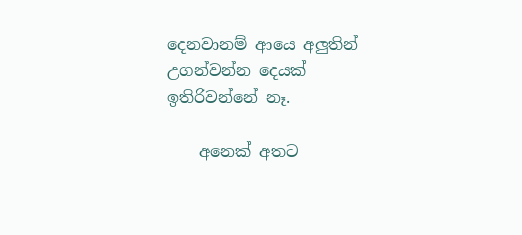දෙනවානම් ආයෙ අලුතින් උගන්වන්න දෙයක් ඉතිරිවන්නේ නෑ.

    අනෙක් අතට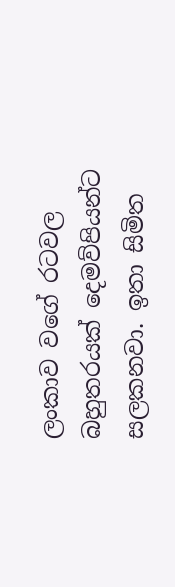ලංකාව වගේ රටවල බහුතරයක් දෙමව්පියන්ට සලකනවා. ඉතා සිමිත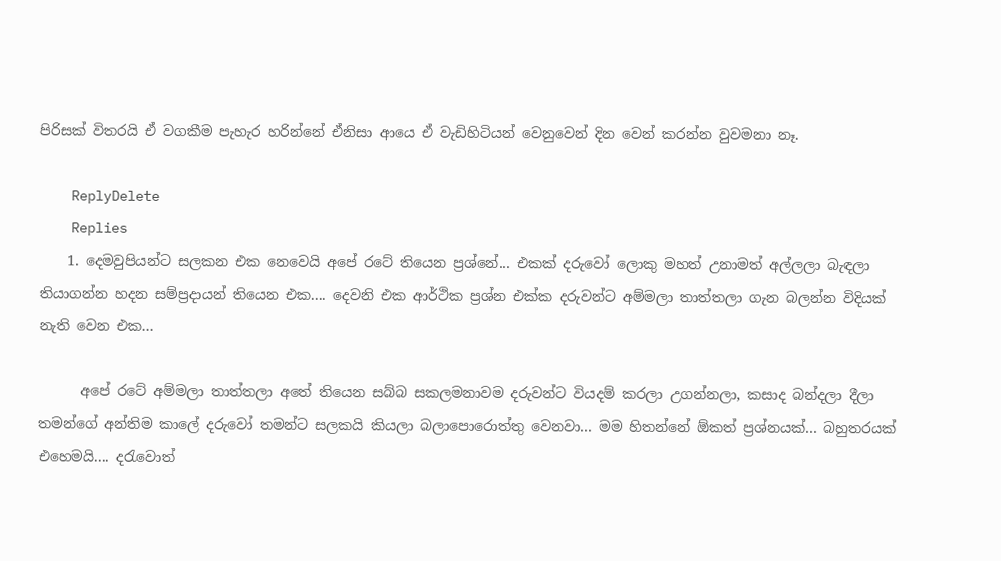පිරිසක් විතරයි ඒ වගකීම පැහැර හරින්නේ ඒනිසා ආයෙ ඒ වැඩිහිටියන් වෙනුවෙන් දින වෙන් කරන්න වුවමනා නෑ.

    ReplyDelete
    Replies
    1. දෙමවුපියන්ට සලකන එක නෙවෙයි අපේ රටේ තියෙන ප්‍රශ්නේ... එකක් දරුවෝ ලොකු මහත් උනාමත් අල්ලලා බැඳලා තියාගන්න හදන සම්ප්‍රදායන් තියෙන එක.... දෙවනි එක ආර්ථික ප්‍රශ්න එක්ක දරුවන්ට අම්මලා තාත්තලා ගැන බලන්න විදියක් නැති වෙන එක...

      අපේ රටේ අම්මලා තාත්තලා අතේ තියෙන සබ්බ සකලමනාවම දරුවන්ට වියදම් කරලා උගන්නලා, කසාද බන්දලා දීලා තමන්ගේ අන්තිම කාලේ දරුවෝ තමන්ට සලකයි කියලා බලාපොරොත්තු වෙනවා... මම හිතන්නේ ඕකත් ප්‍රශ්නයක්... බහුතරයක් එහෙමයි.... දරැවොත්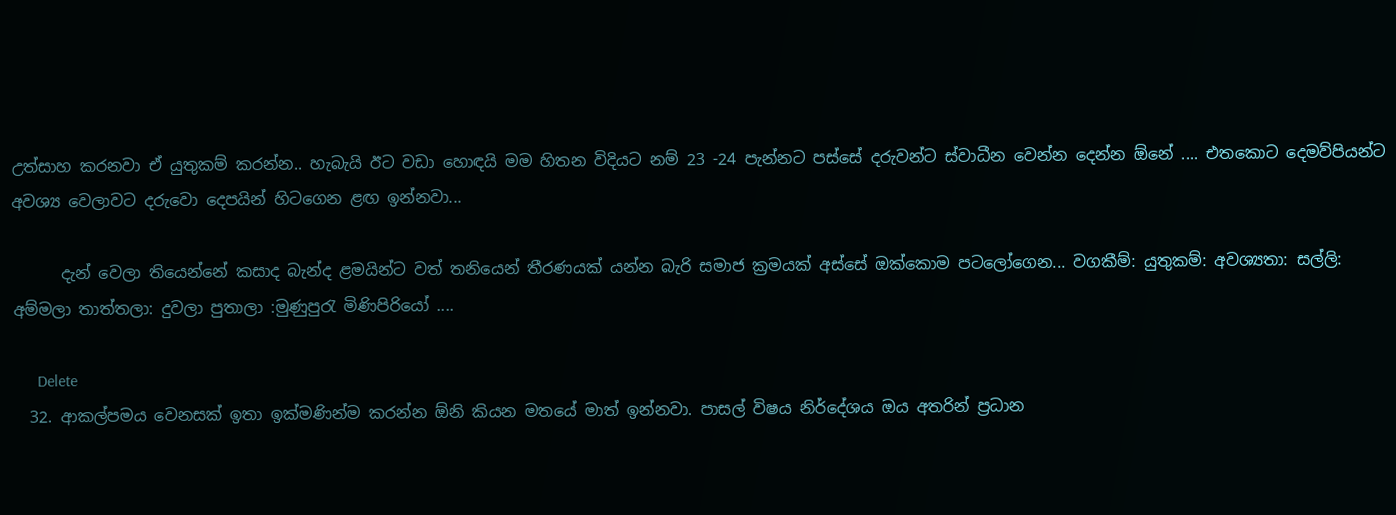උත්සාහ කරනවා ඒ යුතුකම් කරන්න.. හැබැයි ඊට වඩා හොඳයි මම හිතන විදියට නම් 23 -24 පැන්නට පස්සේ දරුවන්ට ස්වාධීන වෙන්න දෙන්න ඕනේ .... එතකොට දෙමව්පියන්ට අවශ්‍ය වෙලාවට දරුවො දෙපයින් හිටගෙන ළඟ ඉන්නවා...

      දැන් වෙලා තියෙන්නේ කසාද බැන්ද ළමයින්ට වත් තනියෙන් තීරණයක් යන්න බැරි සමාජ ක්‍රමයක් අස්සේ ඔක්කොම පටලෝගෙන... වගකීම්: යුතුකම්: අවශ්‍යතා: සල්ලි: අම්මලා තාත්තලා: දුවලා පුතාලා :මුණුපුරැ මිණිපිරියෝ ....

      Delete
  32. ආකල්පමය වෙනසක් ඉතා ඉක්මණින්ම කරන්න ඕනි කියන මතයේ මාත් ඉන්නවා. පාසල් විෂය නිර්දේශය ඔය අතරින් ප්‍රධාන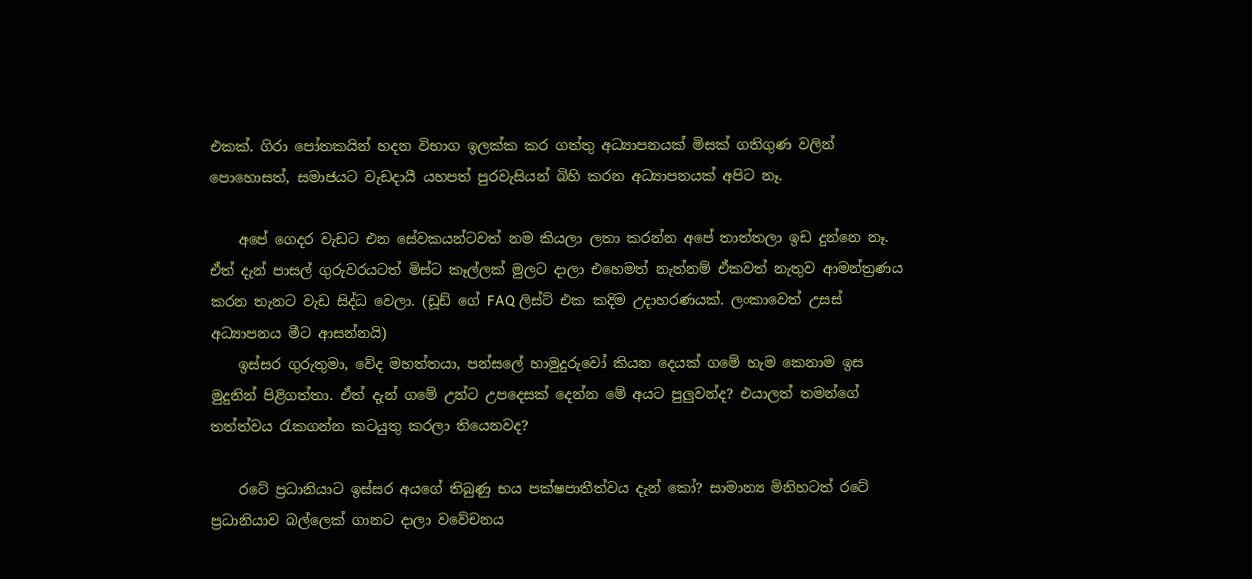එකක්. ගිරා පෝතකයින් හදන විභාග ඉලක්ක කර ගත්තු අධ්‍යාපනයක් මිසක් ගතිගුණ වලින් පොහොසත්, සමාජයට වැඩදායී යහපත් පුරවැසියන් බිහි කරන අධ්‍යාපනයක් අපිට නෑ.

    අපේ ගෙදර වැඩට එන සේවකයන්ටවත් නම කියලා ලතා කරන්න අපේ තාත්තලා ඉඩ දුන්නෙ නෑ. ඒත් දැන් පාසල් ගුරුවරයටත් මිස්ට කෑල්ලක් මුලට දාලා එහෙමත් නැත්නම් ඒකවත් නැතුව ආමන්ත්‍රණය කරන තැනට වැඩ සිද්ධ වෙලා. (ඩූඩ් ගේ FAQ ලිස්ට් එක කදිම උදාහරණයක්. ලංකාවෙත් උසස් අධ්‍යාපනය මීට ආසන්නයි)
    ඉස්සර ගුරුතුමා, වේද මහත්තයා, පන්සලේ හාමුදුරුවෝ කියන දෙයක් ගමේ හැම කෙනාම ඉස මුදුනින් පිළිගත්තා. ඒත් දැන් ගමේ උන්ට උපදෙසක් දෙන්න මේ අයට පුලුවන්ද? එයාලත් තමන්ගේ තත්ත්වය රැකගන්න කටයුතු කරලා තියෙනවද?

    රටේ ප්‍රධානියාට ඉස්සර අයගේ තිබුණු භය පක්ෂපාතීත්වය දැන් කෝ? සාමාන්‍ය මිනිහටත් රටේ ප්‍රධානියාව බල්ලෙක් ගානට දාලා වවේචනය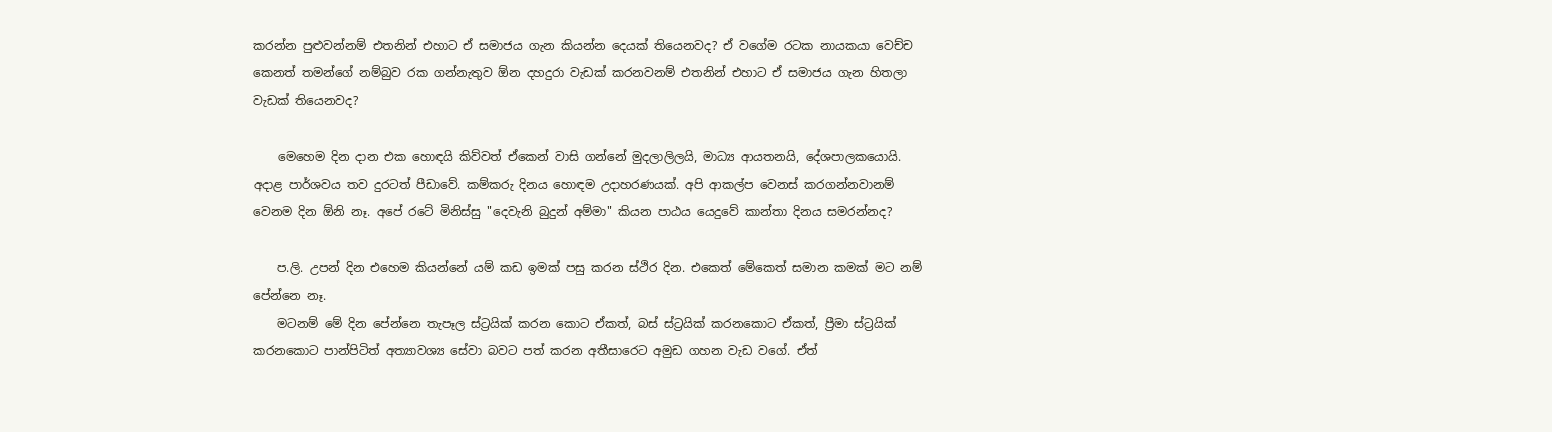කරන්න පුළුවන්නම් එතනින් එහාට ඒ සමාජය ගැන කියන්න දෙයක් තියෙනවද? ඒ වගේම රටක නායකයා වෙච්ච කෙනත් තමන්ගේ නම්බුව රක ගන්නැතුව ඕන දහදුරා වැඩක් කරනවනම් එතනින් එහාට ඒ සමාජය ගැන හිතලා වැඩක් තියෙනවද?

    මෙහෙම දින දාන එක හොඳයි කිව්වත් ඒකෙන් වාසි ගන්නේ මුදලාලිලයි, මාධ්‍ය ආයතනයි, දේශපාලකයොයි. අදාළ පාර්ශවය තව දුරටත් පීඩාවේ. කම්කරු දිනය හොඳම උදාහරණයක්. අපි ආකල්ප වෙනස් කරගන්නවානම් වෙනම දින ඕනි නෑ. අපේ රටේ මිනිස්සු "දෙවැනි බුදුන් අම්මා" කියන පාඨය යෙදුවේ කාන්තා දිනය සමරන්නද?

    ප.ලි. උපන් දින එහෙම කියන්නේ යම් කඩ ඉමක් පසු කරන ස්ථිර දින. එකෙත් මේකෙත් සමාන කමක් මට නම් පේන්නෙ නෑ.
    මටනම් මේ දින පේන්නෙ තැපෑල ස්ට්‍රයික් කරන කොට ඒකත්, බස් ස්ට්‍රයික් කරනකොට ඒකත්, ප්‍රීමා ස්ට්‍රයික් කරනකොට පාන්පිටිත් අත්‍යාවශ්‍ය සේවා බවට පත් කරන අතීසාරෙට අමුඩ ගහන වැඩ වගේ. ඒත්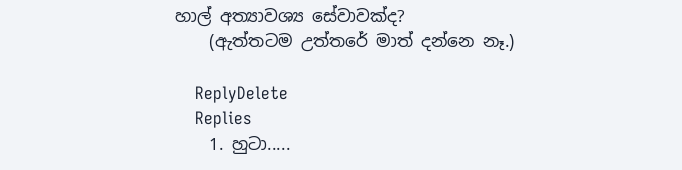හාල් අත්‍යාවශ්‍ය සේවාවක්ද?
    (ඇත්තටම උත්තරේ මාත් දන්නෙ නෑ.)

    ReplyDelete
    Replies
    1. හුටා.....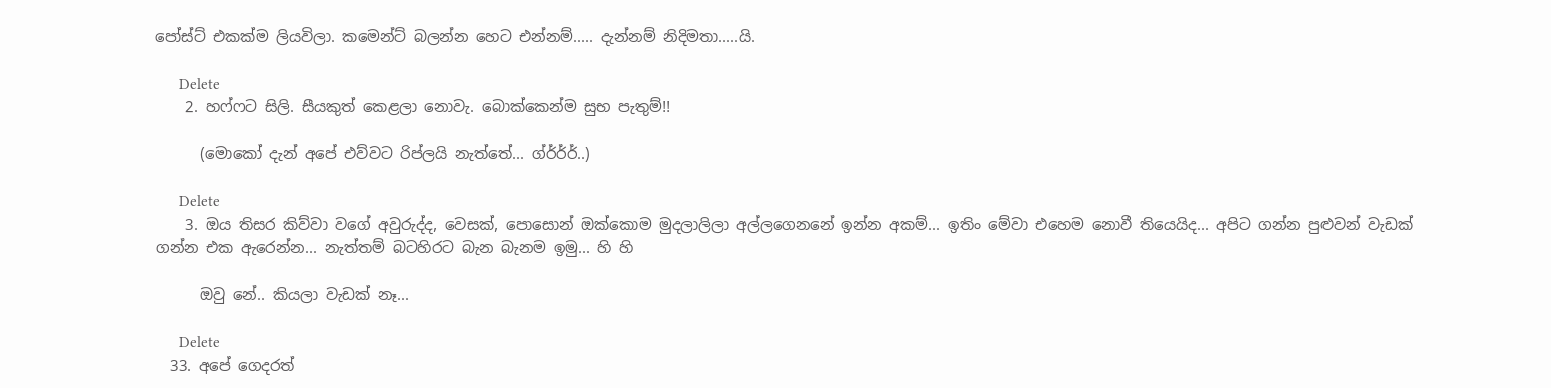පෝස්ට් එකක්ම ලියවිලා. කමෙන්ට් බලන්න හෙට එන්නම්..... දැන්නම් නිදිමතා.....යි.

      Delete
    2. හෆ්ෆට සිලි. සීයකුත් කෙළලා නොවැ. බොක්කෙන්ම සුභ පැතුම්!!

      (මොකෝ දැන් අපේ එව්වට රිප්ලයි නැත්තේ... ග්ර්ර්ර්..)

      Delete
    3. ඔය තිසර කිව්වා වගේ අවුරුද්ද, වෙසක්, පොසොන් ඔක්කොම මුදලාලිලා අල්ලගෙනනේ ඉන්න අකම්... ඉතිං මේවා එහෙම නොවී තියෙයිද... අපිට ගන්න පුළුවන් වැඩක් ගන්න එක ඇරෙන්න... නැත්තම් බටහිරට බැන බැනම ඉමු... හි හි

      ඔවු නේ.. කියලා වැඩක් නෑ...

      Delete
  33. අපේ ගෙදරත්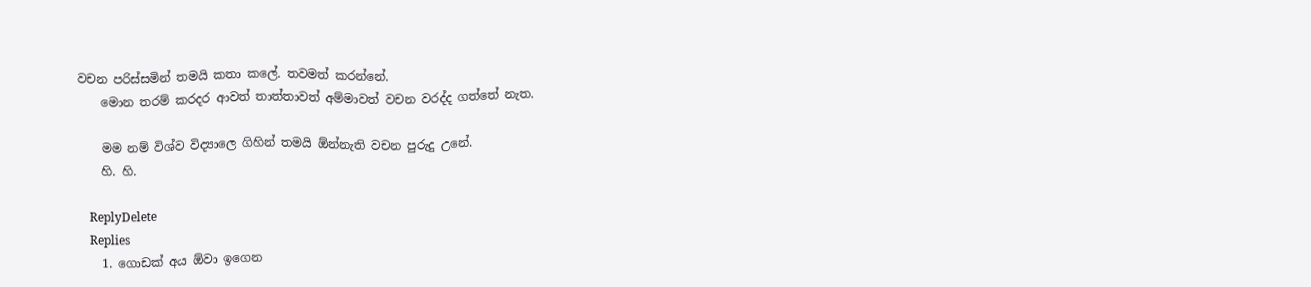වචන පරිස්සමින් තමයි කතා කලේ. තවමත් කරන්නේ.
    මොන තරම් කරදර ආවත් තාත්තාවත් අම්මාවත් වචන වරද්ද ගත්තේ නැත.

    මම නම් විශ්ව විද්‍යාලෙ ගිහින් තමයි ඕන්නැති වචන පුරුදු උනේ.
    හි. හි.

    ReplyDelete
    Replies
    1. ගොඩක් අය ඕවා ඉගෙන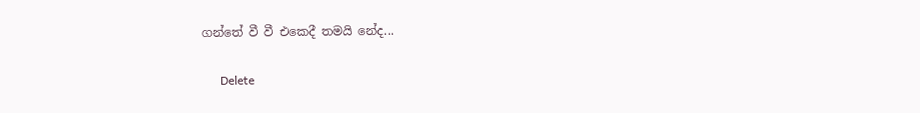ගන්තේ වී වී එකෙදී තමයි නේද...

      Delete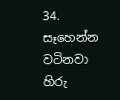34. සෑහෙන්න වටිනවා හිරු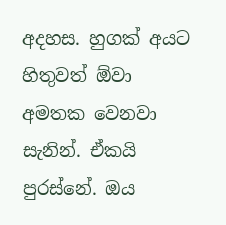අදහස. හුගක් අයට හිතුවත් ඕවා අමතක වෙනවා සැනින්. ඒකයි පුරස්නේ. ඔය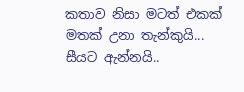කතාව නිසා මටත් එකක් මතක් උනා තැන්කුයි... සීයට ඇන්නයි..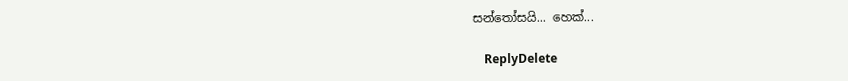සන්තෝසයි... හෙක්...

    ReplyDelete